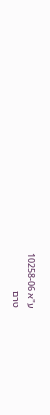ע"א 10258-06
טרם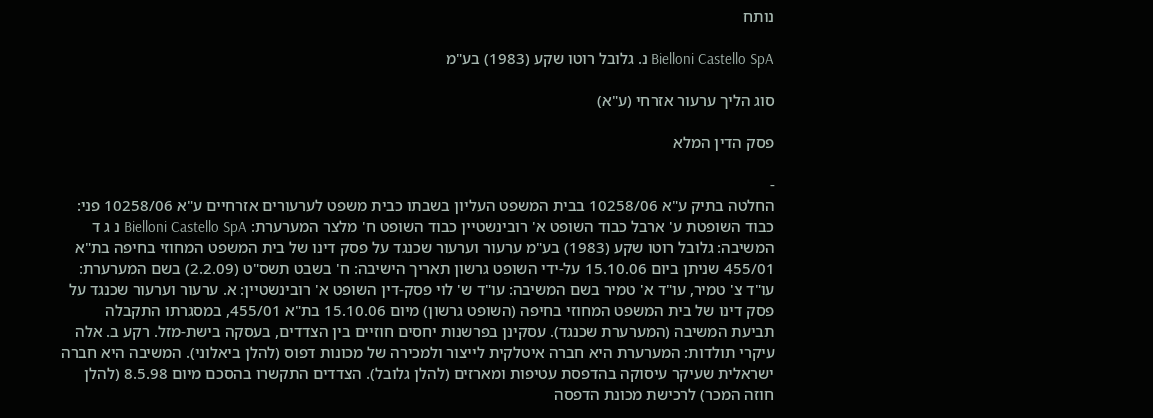נותח

Bielloni Castello SpA נ. גלובל רוטו שקע (1983) בע"מ

סוג הליך ערעור אזרחי (ע"א)

פסק הדין המלא

-
החלטה בתיק ע"א 10258/06 בבית המשפט העליון בשבתו כבית משפט לערעורים אזרחיים ע"א 10258/06 פני: כבוד השופטת ע' ארבל כבוד השופט א' רובינשטיין כבוד השופט ח' מלצר המערערת: Bielloni Castello SpA נ ג ד המשיבה: גלובל רוטו שקע (1983) בע"מ ערעור וערעור שכנגד על פסק דינו של בית המשפט המחוזי בחיפה בת"א 455/01 שניתן ביום 15.10.06 על-ידי השופט גרשון תאריך הישיבה: ח' בשבט תשס"ט (2.2.09) בשם המערערת: עו"ד צ' טמיר, עו"ד א' טמיר בשם המשיבה: עו"ד ש' לוי פסק-דין השופט א' רובינשטיין: א. ערעור וערעור שכנגד על פסק דינו של בית המשפט המחוזי בחיפה (השופט גרשון) מיום 15.10.06 בת"א 455/01, במסגרתו התקבלה תביעת המשיבה (המערערת שכנגד). עסקינן בפרשנות יחסים חוזיים בין הצדדים, בעסקה בישת-מזל. רקע ב. אלה עיקרי תולדות: המערערת היא חברה איטלקית לייצור ולמכירה של מכונות דפוס (להלן ביאלוני). המשיבה היא חברה ישראלית שעיקר עיסוקה בהדפסת עטיפות ומארזים (להלן גלובל). הצדדים התקשרו בהסכם מיום 8.5.98 (להלן חוזה המכר) לרכישת מכונת הדפסה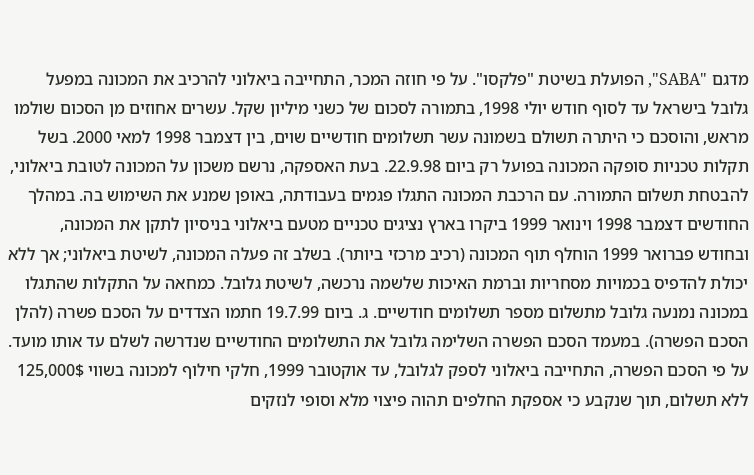מדגם "SABA", הפועלת בשיטת "פלקסו". על פי חוזה המכר, התחייבה ביאלוני להרכיב את המכונה במפעל גלובל בישראל עד לסוף חודש יולי 1998, בתמורה לסכום של כשני מיליון שקל. עשרים אחוזים מן הסכום שולמו מראש, והוסכם כי היתרה תשולם בשמונה עשר תשלומים חודשיים שוים, בין דצמבר 1998 למאי 2000. בשל תקלות טכניות סופקה המכונה בפועל רק ביום 22.9.98. בעת האספקה, נרשם משכון על המכונה לטובת ביאלוני, להבטחת תשלום התמורה. עם הרכבת המכונה התגלו פגמים בעבודתה, באופן שמנע את השימוש בה. במהלך החודשים דצמבר 1998 וינואר 1999 ביקרו בארץ נציגים טכניים מטעם ביאלוני בניסיון לתקן את המכונה, ובחודש פברואר 1999 הוחלף תוף המכונה (רכיב מרכזי ביותר). בשלב זה פעלה המכונה, לשיטת ביאלוני; אך ללא יכולת להדפיס בכמויות מסחריות וברמת האיכות שלשמה נרכשה, לשיטת גלובל. כמחאה על התקלות שהתגלו במכונה נמנעה גלובל מתשלום מספר תשלומים חודשיים. ג. ביום 19.7.99 חתמו הצדדים על הסכם פשרה (להלן הסכם הפשרה). במעמד הסכם הפשרה השלימה גלובל את התשלומים החודשיים שנדרשה לשלם עד אותו מועד. על פי הסכם הפשרה, התחייבה ביאלוני לספק לגלובל, עד אוקטובר 1999, חלקי חילוף למכונה בשווי 125,000$ ללא תשלום, תוך שנקבע כי אספקת החלפים תהוה פיצוי מלא וסופי לנזקים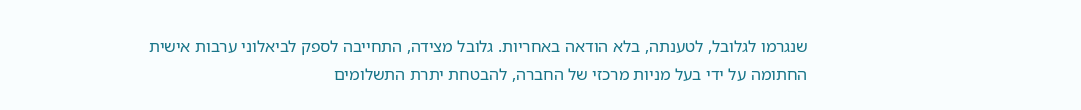שנגרמו לגלובל, לטענתה, בלא הודאה באחריות. גלובל מצידה, התחייבה לספק לביאלוני ערבות אישית החתומה על ידי בעל מניות מרכזי של החברה, להבטחת יתרת התשלומים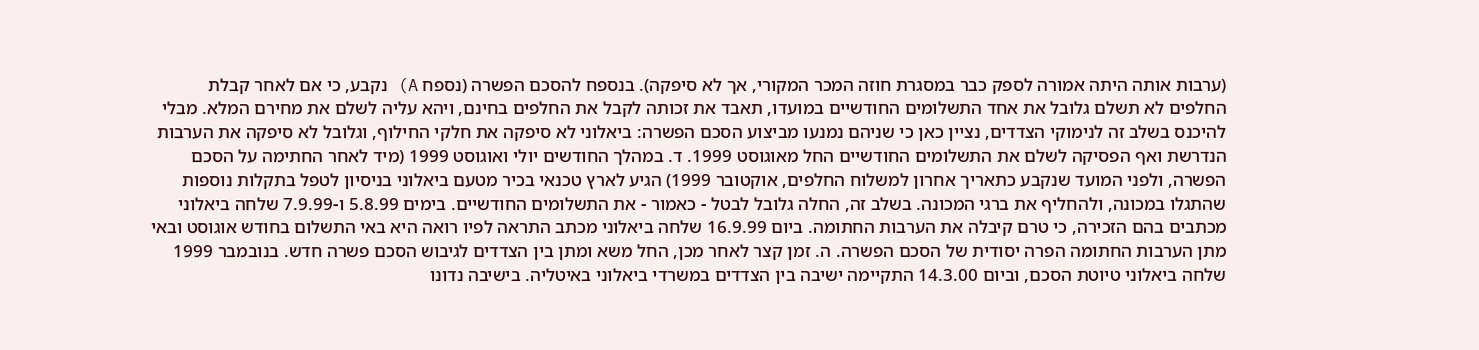(ערבות אותה היתה אמורה לספק כבר במסגרת חוזה המכר המקורי, אך לא סיפקה). בנספח להסכם הפשרה (נספח A) נקבע, כי אם לאחר קבלת החלפים לא תשלם גלובל את אחד התשלומים החודשיים במועדו, תאבד את זכותה לקבל את החלפים בחינם, ויהא עליה לשלם את מחירם המלא. מבלי להיכנס בשלב זה לנימוקי הצדדים, נציין כאן כי שניהם נמנעו מביצוע הסכם הפשרה: ביאלוני לא סיפקה את חלקי החילוף, וגלובל לא סיפקה את הערבות הנדרשת ואף הפסיקה לשלם את התשלומים החודשיים החל מאוגוסט 1999. ד. במהלך החודשים יולי ואוגוסט 1999 (מיד לאחר החתימה על הסכם הפשרה, ולפני המועד שנקבע כתאריך אחרון למשלוח החלפים, אוקטובר 1999) הגיע לארץ טכנאי בכיר מטעם ביאלוני בניסיון לטפל בתקלות נוספות שהתגלו במכונה, ולהחליף את ברגי המכונה. בשלב זה, החלה גלובל לבטל - כאמור - את התשלומים החודשיים. בימים 5.8.99 ו-7.9.99 שלחה ביאלוני מכתבים בהם הזכירה, כי טרם קיבלה את הערבות החתומה. ביום 16.9.99 שלחה ביאלוני מכתב התראה לפיו רואה היא באי התשלום בחודש אוגוסט ובאי מתן הערבות החתומה הפרה יסודית של הסכם הפשרה. ה. זמן קצר לאחר מכן, החל משא ומתן בין הצדדים לגיבוש הסכם פשרה חדש. בנובמבר 1999 שלחה ביאלוני טיוטת הסכם, וביום 14.3.00 התקיימה ישיבה בין הצדדים במשרדי ביאלוני באיטליה. בישיבה נדונו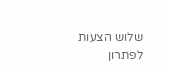שלוש הצעות לפתרון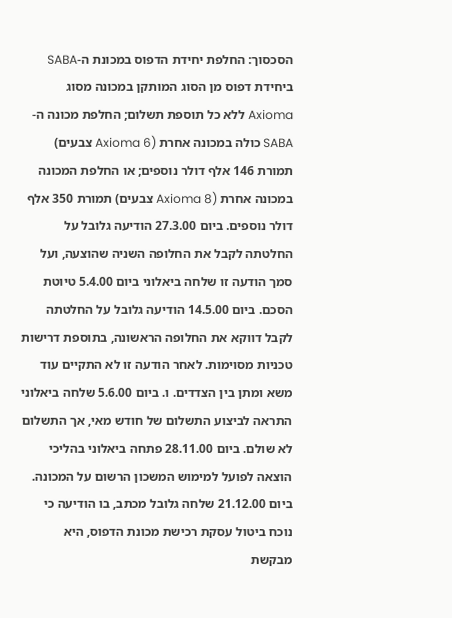הסכסוך: החלפת יחידת הדפוס במכונת ה-SABA ביחידת דפוס מן הסוג המותקן במכונה מסוג Axioma ללא כל תוספת תשלום; החלפת מכונה ה-SABA כולה במכונה אחרת (Axioma 6 צבעים) תמורת 146 אלף דולר נוספים; או החלפת המכונה במכונה אחרת (Axioma 8 צבעים) תמורת 350 אלף דולר נוספים. ביום 27.3.00 הודיעה גלובל על החלטתה לקבל את החלופה השניה שהוצעה, ועל סמך הודעה זו שלחה ביאלוני ביום 5.4.00 טיוטת הסכם. ביום 14.5.00 הודיעה גלובל על החלטתה לקבל דווקא את החלופה הראשונה, בתוספת דרישות טכניות מסוימות. לאחר הודעה זו לא התקיים עוד משא ומתן בין הצדדים. ו. ביום 5.6.00 שלחה ביאלוני התראה לביצוע התשלום של חודש מאי, אך התשלום לא שולם. ביום 28.11.00 פתחה ביאלוני בהליכי הוצאה לפועל למימוש המשכון הרשום על המכונה. ביום 21.12.00 שלחה גלובל מכתב, בו הודיעה כי נוכח ביטול עסקת רכישת מכונת הדפוס, היא מבקשת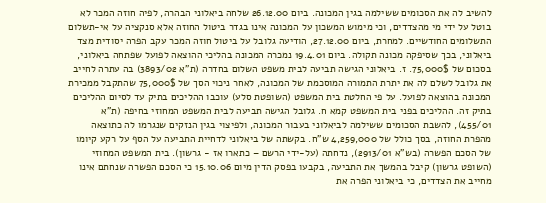להשיב לה את הסכומים ששילמה בגין המכונה. ביום 26.12.00 שלחה ביאלוני הבהרה, לפיה חוזה המכר לא בוטל על ידי מי מהצדדים, וכי מימוש המשכון על המכונה אינו בגדר ביטול החוזה אלא סנקציה על אי-תשלום התשלומים החודשיים. למחרת, ביום 27.12.00, הודיעה גלובל על ביטול חוזה המכר עקב הפרה יסודית מצד ביאלוני, בכך שסיפקה מכונה תקולה. ביום 19.4.01 נמכרה המכונה בהליכי ההוצאה לפועל שפתחה ביאלוני, בסכום של 75,000$. ז. ביאלוני הגישה תביעה לבית משפט השלום בחדרה (ת"א 3893/02) בה עתרה לחייב את גלובל לשלם לה את יתרת התמורה המוסכמת של המכונה, לאחר ניכוי הסך של 75,000$ שהתקבל ממכירת המכונה בהוצאה לפועל. על פי החלטת בית המשפט (השופטת סלע) עוכבו ההליכים בתיק עד לסיום ההליכים בתיק זה. ההליכים בפני בית המשפט קמא ח. גלובל הגישה תביעה לבית המשפט המחוזי בחיפה (ת"א 455/01), להשבת הסכומים ששילמה לביאלוני בעבור המכונה, ולפיצוי בגין הנזקים שנגרמו לה כתוצאה מהפרת החוזה, בסך כולל של 4,259,000 ש"ח. בקשתה של ביאלוני לדחיית התביעה על הסף על רקע קיומו של הסכם הפשרה (בש"א 2913/01), נדחתה (על-ידי הרשם – כתארו אז - גרשון). בית המשפט המחוזי (השופט גרשון) קיבל בהמשך את התביעה, בקבעו בפסק הדין מיום 15.10.06 כי הסכם הפשרה שנחתם אינו מחייב את הצדדים, כי ביאלוני הפרה את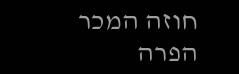חוזה המכר הפרה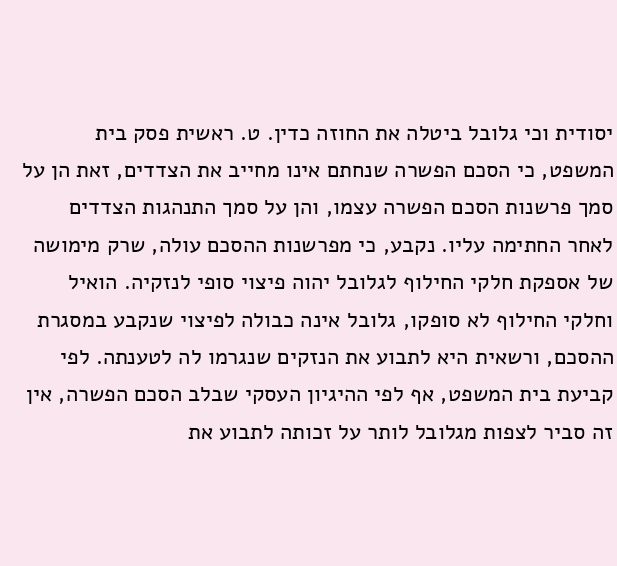יסודית וכי גלובל ביטלה את החוזה כדין. ט. ראשית פסק בית המשפט, כי הסכם הפשרה שנחתם אינו מחייב את הצדדים, זאת הן על סמך פרשנות הסכם הפשרה עצמו, והן על סמך התנהגות הצדדים לאחר החתימה עליו. נקבע, כי מפרשנות ההסכם עולה, שרק מימושה של אספקת חלקי החילוף לגלובל יהוה פיצוי סופי לנזקיה. הואיל וחלקי החילוף לא סופקו, גלובל אינה כבולה לפיצוי שנקבע במסגרת ההסכם, ורשאית היא לתבוע את הנזקים שנגרמו לה לטענתה. לפי קביעת בית המשפט, אף לפי ההיגיון העסקי שבלב הסכם הפשרה, אין זה סביר לצפות מגלובל לותר על זכותה לתבוע את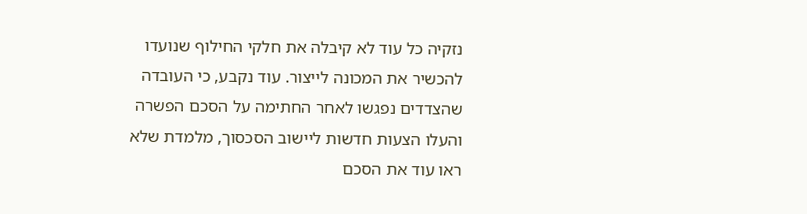נזקיה כל עוד לא קיבלה את חלקי החילוף שנועדו להכשיר את המכונה לייצור. עוד נקבע, כי העובדה שהצדדים נפגשו לאחר החתימה על הסכם הפשרה והעלו הצעות חדשות ליישוב הסכסוך, מלמדת שלא ראו עוד את הסכם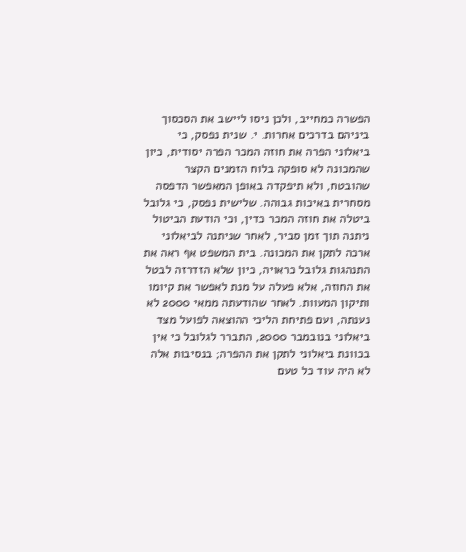הפשרה כמחייב, ולכן ניסו ליישב את הסכסוך ביניהם בדרכים אחרות. י. שנית נפסק, כי ביאלוני הפרה את חוזה המכר הפרה יסודית, כיון שהמכונה לא סופקה בלוח הזמנים הקצר שהובטח, ולא תיפקדה באופן המאפשר הדפסה מסחרית באיכות גבוהה. שלישית נפסק, כי גלובל ביטלה את חוזה המכר כדין, וכי הודעת הביטול ניתנה תוך זמן סביר, לאחר שניתנה לביאלוני ארכה לתקן את המכונה. בית המשפט אף ראה את התנהגות גלובל כראויה, כיון שלא הזדרזה לבטל את החוזה, אלא פעלה על מנת לאפשר את קיומו ותיקון המעוות. לאחר שהודעתה ממאי 2000 לא נענתה, ועם פתיחת הליכי ההוצאה לפועל מצד ביאלוני בנובמבר 2000, התברר לגלובל כי אין בכוונת ביאלוני לתקן את ההפרה; בנסיבות אלה לא היה עוד כל טעם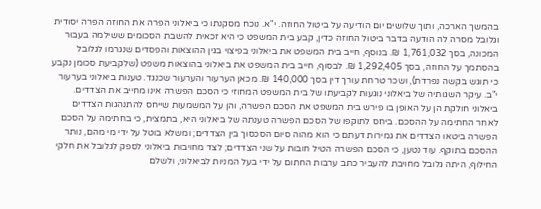בהמשך הארכה, ותוך שלושים יום הודיעה על ביטול החוזה. י"א. נוכח מסקנתו כי ביאלוני הפרה את החוזה הפרה יסודית וגלובל מסרה לה הודעה בדבר ביטול החוזה כדין, קבע בית המשפט כי היא זכאית להשבת הסכומים ששילמה בעבור המכונה, בסך 1,761,032 ₪. בנוסף, חייב בית המשפט את ביאלוני בפיצוי בגין ההוצאות והפסדים שנגרמו לגלובל בהסתמך על החוזה, בסך 1,292,405 ₪. לבסוף, חייב בית המשפט את ביאלוני בהוצאות משפט (שלקביעת סכומן נקבע כי תוגש בקשה נפרדת), ושכר טרחת עורך דין בסך 140,000 ₪. מכאן הערעור והערעור שכנגד. טענות ביאלוני בערעור י"ב. עיקר השגותיה של ביאלוני נוגעות לקביעתו של בית המשפט המחוזי כי הסכם הפשרה אינו מחייב את הצדדים. ביאלוני חולקת הן על האופן בו פירש בית המשפט את הסכם הפשרה, והן על המשמעות שייחס להתנהגות הצדדים לאחר החתימה על ההסכם. ביחס לתוקפו של הסכם הפשרה טענתה של ביאלוני היא, בתמצית, כי בחתימה על הסכם הפשרה ביטאו הצדדים את גמירות דעתם כי הוא מהוה סיום הסכסוך בין הצדדים; ומשלא בוטל על ידי מי מהם, נותר ההסכם בתוקף. עוד נטען, כי הסכם הפשרה הטיל חובות על שני הצדדים; לצד מחויבות ביאלוני לספק לגלובל את חלקי החילוף, היתה גלובל מחויבת להעביר כתב ערבות החתום על ידי בעל המניות לביאלוני, ולשלם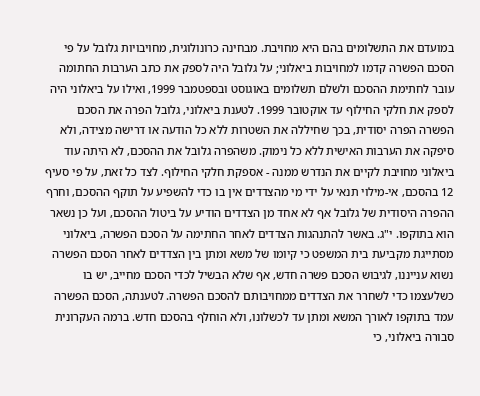במועדם את התשלומים בהם היא מחויבת. מבחינה כרונולוגית, מחויבויות גלובל על פי הסכם הפשרה קדמו למחויבות ביאלוני; על גלובל היה לספק את כתב הערבות החתומה עובר לחתימת ההסכם ולשלם תשלומים באוגוסט ובספטמבר 1999, ואילו על ביאלוני היה לספק את חלקי החילוף עד אוקטובר 1999. לטענת ביאלוני, גלובל הפרה את הסכם הפשרה הפרה יסודית, בכך שחיללה את השטרות ללא כל הודעה או דרישה מצידה, ולא סיפקה את הערבות האישית ללא כל נימוק. משהפרה גלובל את ההסכם, לא היתה עוד ביאלוני מחויבת לקיים את הנדרש ממנה - אספקת חלקי החילוף. לצד כל זאת, על פי סעיף 12 בהסכם, אי-מילוי תנאי על ידי מי מהצדדים אין בו כדי להשפיע על תוקף ההסכם, וחרף ההפרה היסודית של גלובל אף לא אחד מן הצדדים הודיע על ביטול ההסכם, ועל כן נשאר הוא בתוקפו. י"ג. באשר להתנהגות הצדדים לאחר החתימה על הסכם הפשרה, ביאלוני מסתייגת מקביעת בית המשפט כי קיומו של משא ומתן בין הצדדים לאחר הסכם הפשרה נשוא ענייננו, לגיבוש הסכם פשרה חדש, אף שלא הבשיל לכדי הסכם מחייב, יש בו כשלעצמו כדי לשחרר את הצדדים ממחויבותם להסכם הפשרה. לטענתה, הסכם הפשרה עמד בתוקפו לאורך המשא ומתן עד לכשלונו, ולא הוחלף בהסכם חדש. ברמה העקרונית סבורה ביאלוני, כי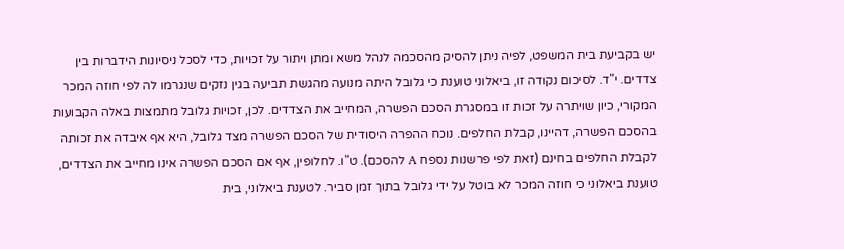יש בקביעת בית המשפט, לפיה ניתן להסיק מהסכמה לנהל משא ומתן ויתור על זכויות, כדי לסכל ניסיונות הידברות בין צדדים. י"ד. לסיכום נקודה זו, ביאלוני טוענת כי גלובל היתה מנועה מהגשת תביעה בגין נזקים שנגרמו לה לפי חוזה המכר המקורי, כיון שויתרה על זכות זו במסגרת הסכם הפשרה, המחייב את הצדדים. לכן, זכויות גלובל מתמצות באלה הקבועות בהסכם הפשרה, דהיינו, קבלת החלפים. נוכח ההפרה היסודית של הסכם הפשרה מצד גלובל, היא אף איבדה את זכותה לקבלת החלפים בחינם (זאת לפי פרשנות נספח A להסכם). ט"ו. לחלופין, אף אם הסכם הפשרה אינו מחייב את הצדדים, טוענת ביאלוני כי חוזה המכר לא בוטל על ידי גלובל בתוך זמן סביר. לטענת ביאלוני, בית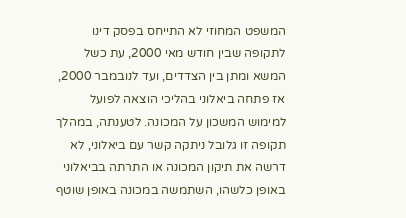המשפט המחוזי לא התייחס בפסק דינו לתקופה שבין חודש מאי 2000, עת כשל המשא ומתן בין הצדדים, ועד לנובמבר 2000, אז פתחה ביאלוני בהליכי הוצאה לפועל למימוש המשכון על המכונה. לטענתה, במהלך תקופה זו גלובל ניתקה קשר עם ביאלוני, לא דרשה את תיקון המכונה או התרתה בביאלוני באופן כלשהו, השתמשה במכונה באופן שוטף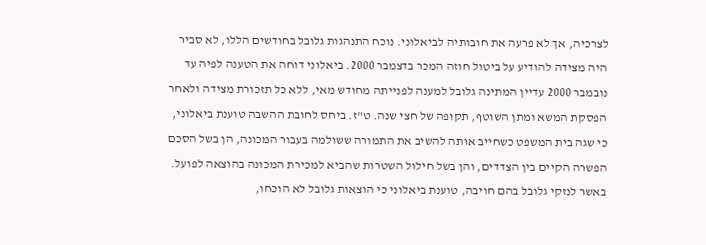לצרכיה, אך לא פרעה את חובותיה לביאלוני. נוכח התנהגות גלובל בחודשים הללו, לא סביר היה מצידה להודיע על ביטול חוזה המכר בדצמבר 2000. ביאלוני דוחה את הטענה לפיה עד נובמבר 2000 עדיין המתינה גלובל למענה לפנייתה מחודש מאי, ללא כל תזכורת מצידה ולאחר הפסקת המשא ומתן השוטף, תקופה של חצי שנה. ט"ז. ביחס לחובת ההשבה טוענת ביאלוני, כי שגה בית המשפט כשחייב אותה להשיב את התמורה ששולמה בעבור המכונה, הן בשל הסכם הפשרה הקיים בין הצדדים, והן בשל חילול השטרות שהביא למכירת המכונה בהוצאה לפועל. באשר לנזקי גלובל בהם חויבה, טוענת ביאלוני כי הוצאות גלובל לא הוכחו,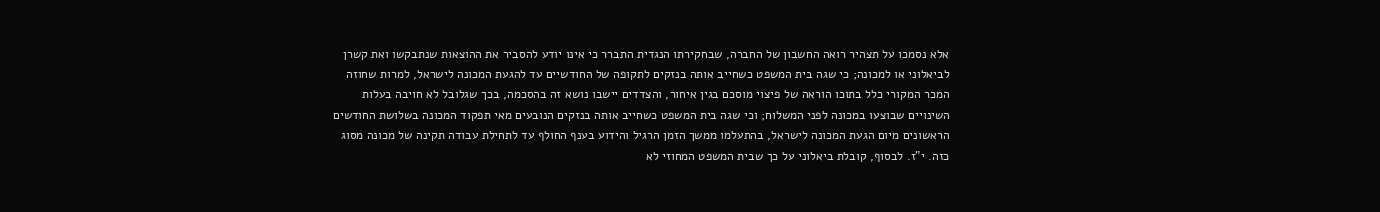אלא נסמכו על תצהיר רואה החשבון של החברה, שבחקירתו הנגדית התברר כי אינו יודע להסביר את ההוצאות שנתבקשו ואת קשרן לביאלוני או למכונה; כי שגה בית המשפט כשחייב אותה בנזקים לתקופה של החודשיים עד להגעת המכונה לישראל, למרות שחוזה המכר המקורי כלל בתוכו הוראה של פיצוי מוסכם בגין איחור, והצדדים יישבו נושא זה בהסכמה, בכך שגלובל לא חויבה בעלות השינויים שבוצעו במכונה לפני המשלוח; וכי שגה בית המשפט כשחייב אותה בנזקים הנובעים מאי תפקוד המכונה בשלושת החודשים הראשונים מיום הגעת המכונה לישראל, בהתעלמו ממשך הזמן הרגיל והידוע בענף החולף עד לתחילת עבודה תקינה של מכונה מסוג כזה. י"ז. לבסוף, קובלת ביאלוני על כך שבית המשפט המחוזי לא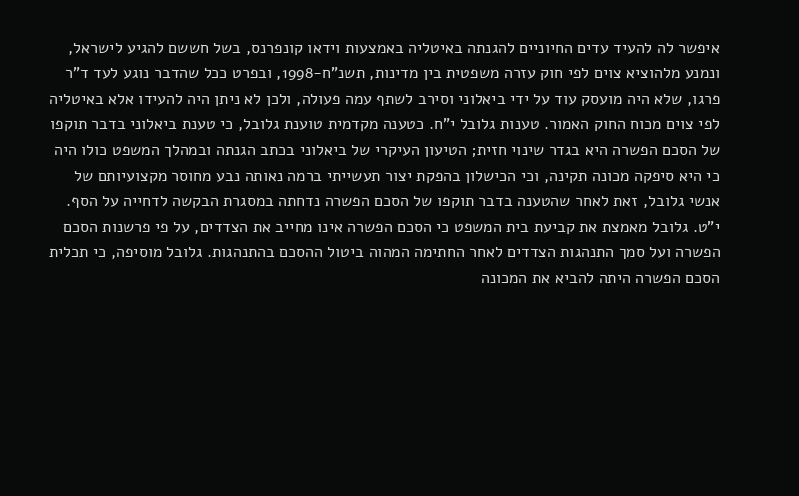איפשר לה להעיד עדים החיוניים להגנתה באיטליה באמצעות וידאו קונפרנס, בשל חששם להגיע לישראל, ונמנע מלהוציא צוים לפי חוק עזרה משפטית בין מדינות, תשנ"ח-1998, ובפרט ככל שהדבר נוגע לעד ד"ר פרגו, שלא היה מועסק עוד על ידי ביאלוני וסירב לשתף עמה פעולה, ולכן לא ניתן היה להעידו אלא באיטליה לפי צוים מכוח החוק האמור. טענות גלובל י"ח. כטענה מקדמית טוענת גלובל, כי טענת ביאלוני בדבר תוקפו של הסכם הפשרה היא בגדר שינוי חזית; הטיעון העיקרי של ביאלוני בכתב הגנתה ובמהלך המשפט כולו היה כי היא סיפקה מכונה תקינה, וכי הכישלון בהפקת יצור תעשייתי ברמה נאותה נבע מחוסר מקצועיותם של אנשי גלובל, זאת לאחר שהטענה בדבר תוקפו של הסכם הפשרה נדחתה במסגרת הבקשה לדחייה על הסף. י"ט. גלובל מאמצת את קביעת בית המשפט כי הסכם הפשרה אינו מחייב את הצדדים, על פי פרשנות הסכם הפשרה ועל סמך התנהגות הצדדים לאחר החתימה המהוה ביטול ההסכם בהתנהגות. גלובל מוסיפה, כי תכלית הסכם הפשרה היתה להביא את המכונה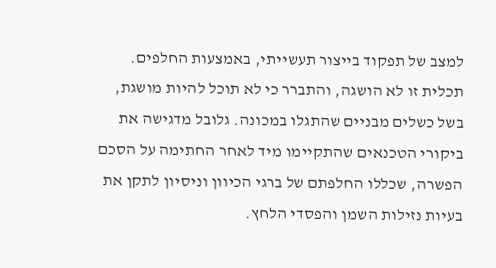למצב של תפקוד בייצור תעשייתי, באמצעות החלפים. תכלית זו לא הושגה, והתברר כי לא תוכל להיות מושגת, בשל כשלים מבניים שהתגלו במכונה. גלובל מדגישה את ביקורי הטכנאים שהתקיימו מיד לאחר החתימה על הסכם הפשרה, שכללו החלפתם של ברגי הכיוון וניסיון לתקן את בעיות נזילות השמן והפסדי הלחץ.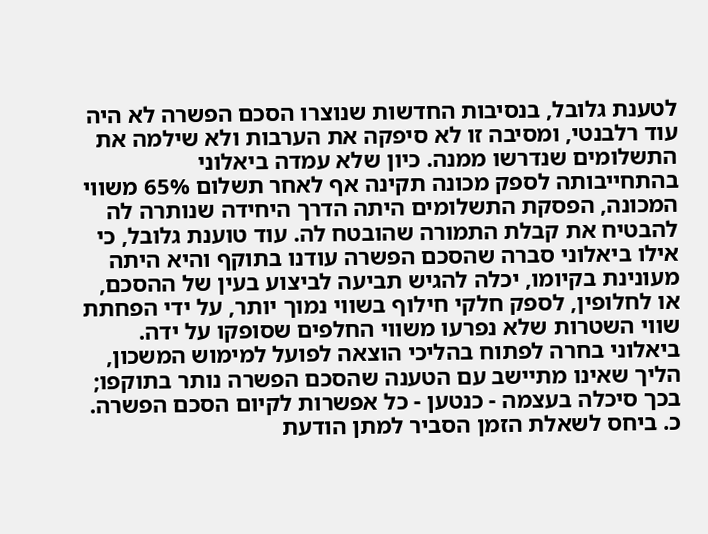לטענת גלובל, בנסיבות החדשות שנוצרו הסכם הפשרה לא היה עוד רלבנטי, ומסיבה זו לא סיפקה את הערבות ולא שילמה את התשלומים שנדרשו ממנה. כיון שלא עמדה ביאלוני בהתחייבותה לספק מכונה תקינה אף לאחר תשלום 65% משווי המכונה, הפסקת התשלומים היתה הדרך היחידה שנותרה לה להבטיח את קבלת התמורה שהובטח לה. עוד טוענת גלובל, כי אילו ביאלוני סברה שהסכם הפשרה עודנו בתוקף והיא היתה מעונינת בקיומו, יכלה להגיש תביעה לביצוע בעין של ההסכם, או לחלופין, לספק חלקי חילוף בשווי נמוך יותר, על ידי הפחתת שווי השטרות שלא נפרעו משווי החלפים שסופקו על ידה. ביאלוני בחרה לפתוח בהליכי הוצאה לפועל למימוש המשכון, הליך שאינו מתיישב עם הטענה שהסכם הפשרה נותר בתוקפו; בכך סיכלה בעצמה - כנטען - כל אפשרות לקיום הסכם הפשרה. כ. ביחס לשאלת הזמן הסביר למתן הודעת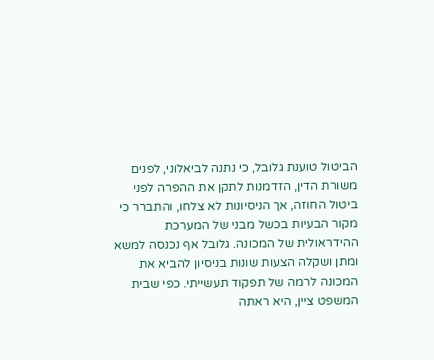הביטול טוענת גלובל, כי נתנה לביאלוני, לפנים משורת הדין, הזדמנות לתקן את ההפרה לפני ביטול החוזה, אך הניסיונות לא צלחו, והתברר כי מקור הבעיות בכשל מבני של המערכת ההידראולית של המכונה. גלובל אף נכנסה למשא ומתן ושקלה הצעות שונות בניסיון להביא את המכונה לרמה של תפקוד תעשייתי. כפי שבית המשפט ציין, היא ראתה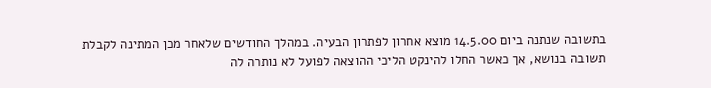בתשובה שנתנה ביום 14.5.00 מוצא אחרון לפתרון הבעיה. במהלך החודשים שלאחר מכן המתינה לקבלת תשובה בנושא, אך כאשר החלו להינקט הליכי ההוצאה לפועל לא נותרה לה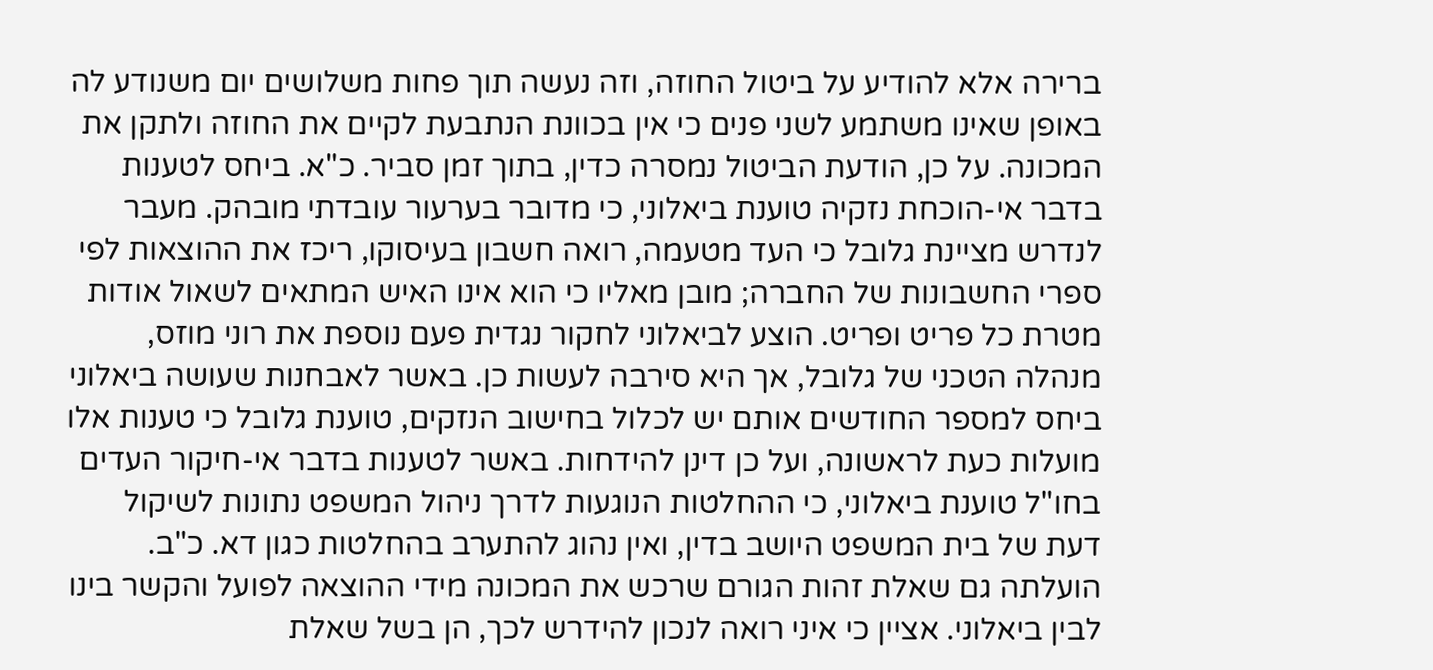ברירה אלא להודיע על ביטול החוזה, וזה נעשה תוך פחות משלושים יום משנודע לה באופן שאינו משתמע לשני פנים כי אין בכוונת הנתבעת לקיים את החוזה ולתקן את המכונה. על כן, הודעת הביטול נמסרה כדין, בתוך זמן סביר. כ"א. ביחס לטענות בדבר אי-הוכחת נזקיה טוענת ביאלוני, כי מדובר בערעור עובדתי מובהק. מעבר לנדרש מציינת גלובל כי העד מטעמה, רואה חשבון בעיסוקו, ריכז את ההוצאות לפי ספרי החשבונות של החברה; מובן מאליו כי הוא אינו האיש המתאים לשאול אודות מטרת כל פריט ופריט. הוצע לביאלוני לחקור נגדית פעם נוספת את רוני מוזס, מנהלה הטכני של גלובל, אך היא סירבה לעשות כן. באשר לאבחנות שעושה ביאלוני ביחס למספר החודשים אותם יש לכלול בחישוב הנזקים, טוענת גלובל כי טענות אלו מועלות כעת לראשונה, ועל כן דינן להידחות. באשר לטענות בדבר אי-חיקור העדים בחו"ל טוענת ביאלוני, כי ההחלטות הנוגעות לדרך ניהול המשפט נתונות לשיקול דעת של בית המשפט היושב בדין, ואין נהוג להתערב בהחלטות כגון דא. כ"ב. הועלתה גם שאלת זהות הגורם שרכש את המכונה מידי ההוצאה לפועל והקשר בינו לבין ביאלוני. אציין כי איני רואה לנכון להידרש לכך, הן בשל שאלת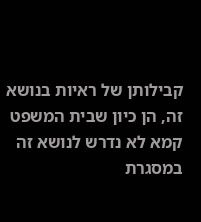קבילותן של ראיות בנושא זה, הן כיון שבית המשפט קמא לא נדרש לנושא זה במסגרת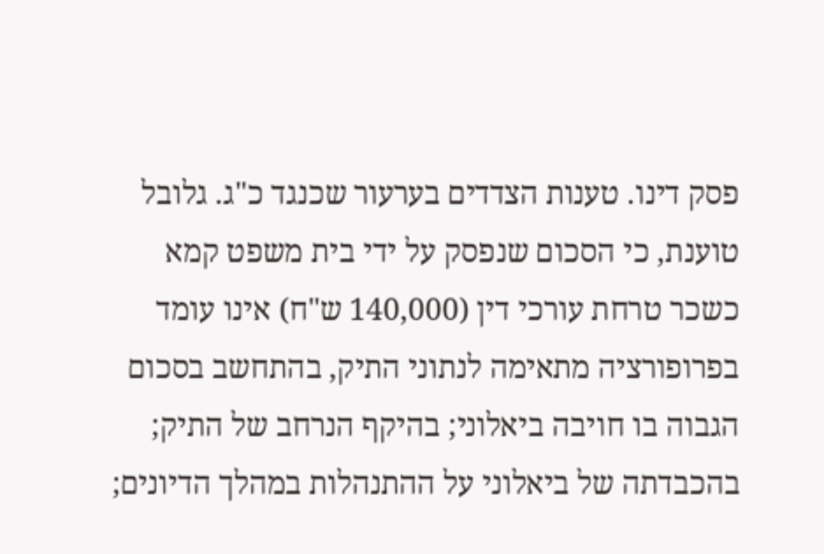פסק דינו. טענות הצדדים בערעור שכנגד כ"ג. גלובל טוענת, כי הסכום שנפסק על ידי בית משפט קמא כשכר טרחת עורכי דין (140,000 ש"ח) אינו עומד בפרופורציה מתאימה לנתוני התיק, בהתחשב בסכום הגבוה בו חויבה ביאלוני; בהיקף הנרחב של התיק; בהכבדתה של ביאלוני על ההתנהלות במהלך הדיונים;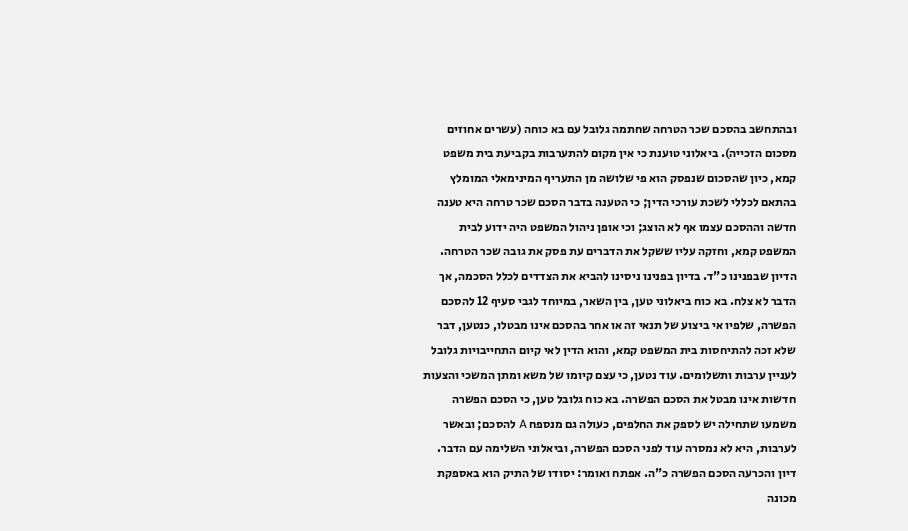ובהתחשב בהסכם שכר הטרחה שחתמה גלובל עם בא כוחה (עשרים אחוזים מסכום הזכייה). ביאלוני טוענת כי אין מקום להתערבות בקביעת בית משפט קמא, כיון שהסכום שנפסק הוא פי שלושה מן התעריף המינימאלי המומלץ בהתאם לכללי לשכת עורכי הדין; כי הטענה בדבר הסכם שכר טרחה היא טענה חדשה וההסכם עצמו אף לא הוצג; וכי אופן ניהול המשפט היה ידוע לבית המשפט קמא, וחזקה עליו ששקל את הדברים עת פסק את גובה שכר הטרחה. הדיון שבפנינו כ"ד. בדיון בפנינו ניסינו להביא את הצדדים לכלל הסכמה, אך הדבר לא צלח. בא כוח ביאלוני טען, בין השאר, במיוחד לגבי סעיף 12 להסכם הפשרה, שלפיו אי ביצוע של תנאי זה או אחר בהסכם אינו מבטלו, כנטען, דבר שלא זכה להתיחסות בית המשפט קמא, והוא הדין לאי קיום התחייבויות גלובל לעניין ערבות ותשלומים. עוד נטען, כי עצם קיומו של משא ומתן המשכי והצעות חדשות אינו מבטל את הסכם הפשרה. בא כוח גלובל טען, כי הסכם הפשרה משמעו שתחילה יש לספק את החלפים, כעולה גם מנספח A להסכם; ובאשר לערבות, היא לא נמסרה עוד לפני הסכם הפשרה, וביאלוני השלימה עם הדבר. דיון והכרעה הסכם הפשרה כ"ה. אפתח ואומר: יסודו של התיק הוא באספקת מכונה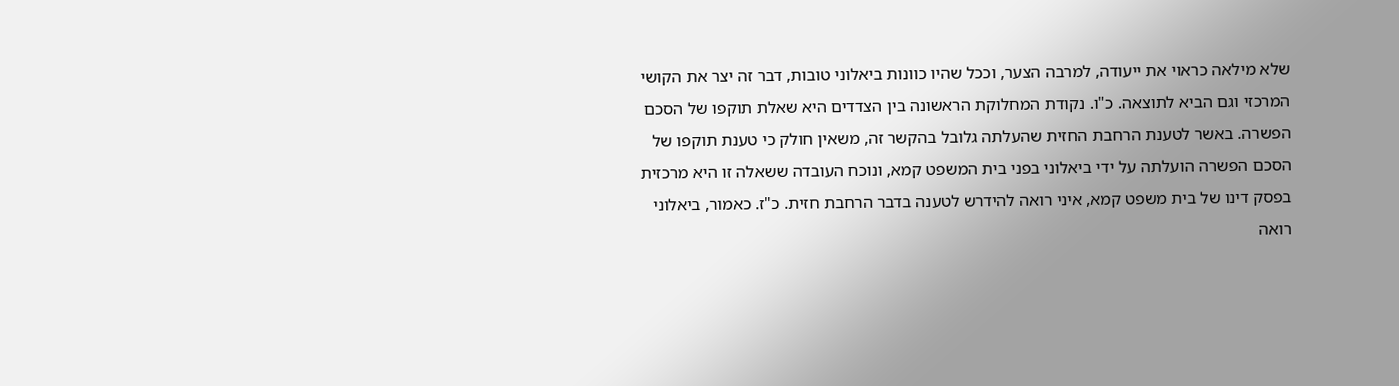שלא מילאה כראוי את ייעודה, למרבה הצער, וככל שהיו כוונות ביאלוני טובות, דבר זה יצר את הקושי המרכזי וגם הביא לתוצאה. כ"ו. נקודת המחלוקת הראשונה בין הצדדים היא שאלת תוקפו של הסכם הפשרה. באשר לטענת הרחבת החזית שהעלתה גלובל בהקשר זה, משאין חולק כי טענת תוקפו של הסכם הפשרה הועלתה על ידי ביאלוני בפני בית המשפט קמא, ונוכח העובדה ששאלה זו היא מרכזית בפסק דינו של בית משפט קמא, איני רואה להידרש לטענה בדבר הרחבת חזית. כ"ז. כאמור, ביאלוני רואה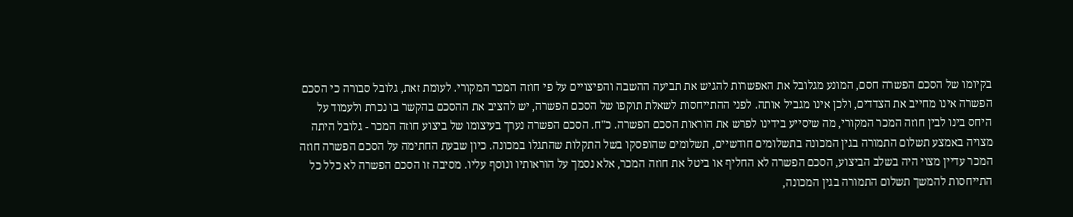בקיומו של הסכם הפשרה חסם, המונע מגלובל את האפשרות להגיש את תביעה ההשבה והפיצויים על פי חוזה המכר המקורי. לעומת זאת, גלובל סבורה כי הסכם הפשרה אינו מחייב את הצדדים, ולכן אינו מגביל אותה. לפני ההתייחסות לשאלת תוקפו של הסכם הפשרה, יש להציב את ההסכם בהקשר בו נכרת ולעמוד על היחס בינו לבין חוזה המכר המקורי, מה שיסייע בידינו לפרש את הוראות הסכם הפשרה. כ"ח. הסכם הפשרה נערך בעיצומו של ביצוע חוזה המכר - גלובל היתה מצויה באמצע תשלום התמורה בגין המכונה בתשלומים חודשיים, תשלומים שהופסקו בשל התקלות שהתגלו במכונה. כיון שבעת החתימה על הסכם הפשרה חוזה המכר עדיין מצוי היה בשלב הביצוע, הסכם הפשרה לא החליף או ביטל את חוזה המכר, אלא נסמך על הוראותיו ונוסף עליו. מסיבה זו הסכם הפשרה לא כלל כל התייחסות להמשך תשלום התמורה בגין המכונה,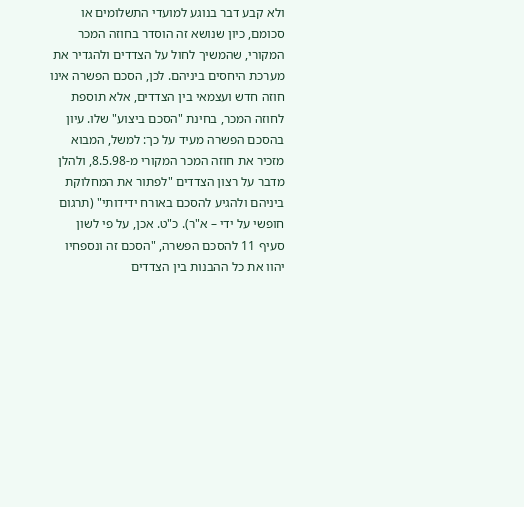ולא קבע דבר בנוגע למועדי התשלומים או סכומם, כיון שנושא זה הוסדר בחוזה המכר המקורי, שהמשיך לחול על הצדדים ולהגדיר את מערכת היחסים ביניהם. לכן, הסכם הפשרה אינו חוזה חדש ועצמאי בין הצדדים, אלא תוספת לחוזה המכר, בחינת "הסכם ביצוע" שלו. עיון בהסכם הפשרה מעיד על כך: למשל, המבוא מזכיר את חוזה המכר המקורי מ-8.5.98, ולהלן מדבר על רצון הצדדים "לפתור את המחלוקת ביניהם ולהגיע להסכם באורח ידידותי" (תרגום חופשי על ידי – א"ר). כ"ט. אכן, על פי לשון סעיף 11 להסכם הפשרה, "הסכם זה ונספחיו יהוו את כל ההבנות בין הצדדים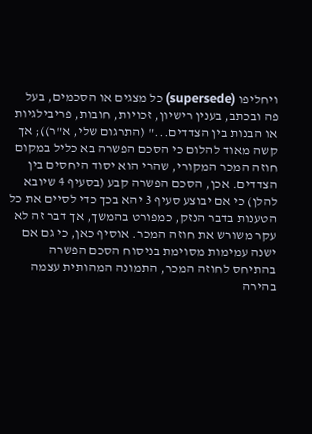ויחליפו (supersede) כל מצגים או הסכמים, בעל פה ובכתב, בענין רישיון, זכויות, חובות, פריבילגיות או הבנות בין הצדדים..." (התרגום שלי, א"ר)); אך קשה מאוד להלום כי הסכם הפשרה בא כליל במקום חוזה המכר המקורי, שהרי הוא יסוד היחסים בין הצדדים. אכן, הסכם הפשרה קבע (בסעיף 4 שיובא להלן) כי אם יבוצע סעיף 3 יהא בכך כדי לסיים את כל הטענות בדבר הנזק, כמפורט בהמשך, אך דבר זה לא עקר משורש את חוזה המכר. אוסיף כאן, כי גם אם ישנה עמימות מסוימת בניסוח הסכם הפשרה בהתיחס לחוזה המכר, התמונה המהותית עצמה בהירה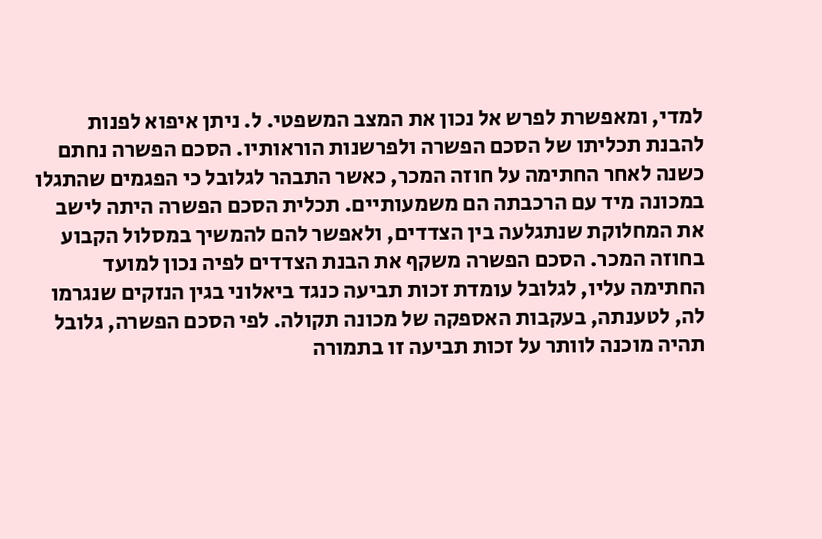למדי, ומאפשרת לפרש אל נכון את המצב המשפטי. ל. ניתן איפוא לפנות להבנת תכליתו של הסכם הפשרה ולפרשנות הוראותיו. הסכם הפשרה נחתם כשנה לאחר החתימה על חוזה המכר, כאשר התבהר לגלובל כי הפגמים שהתגלו במכונה מיד עם הרכבתה הם משמעותיים. תכלית הסכם הפשרה היתה לישב את המחלוקת שנתגלעה בין הצדדים, ולאפשר להם להמשיך במסלול הקבוע בחוזה המכר. הסכם הפשרה משקף את הבנת הצדדים לפיה נכון למועד החתימה עליו, לגלובל עומדת זכות תביעה כנגד ביאלוני בגין הנזקים שנגרמו לה, לטענתה, בעקבות האספקה של מכונה תקולה. לפי הסכם הפשרה, גלובל תהיה מוכנה לוותר על זכות תביעה זו בתמורה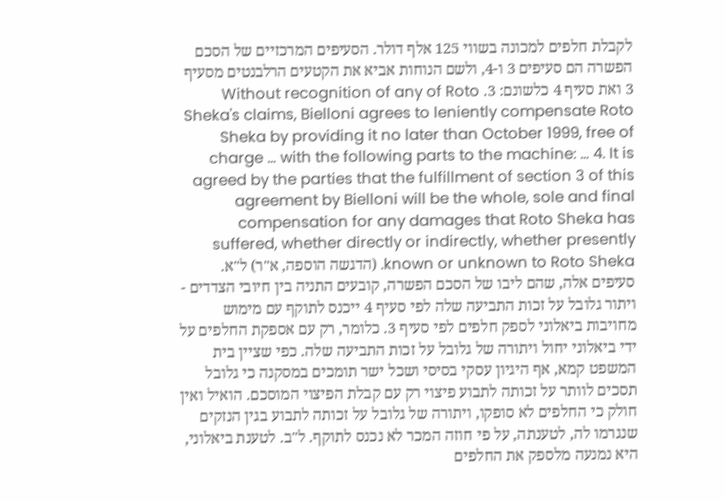לקבלת חלפים למכונה בשווי 125 אלף דולר. הסעיפים המרכזיים של הסכם הפשרה הם סעיפים 3 ו-4, ולשם הנוחות אביא את הקטעים הרלבנטים מסעיף 3 ואת סעיף 4 כלשונם: 3. Without recognition of any of Roto Sheka's claims, Bielloni agrees to leniently compensate Roto Sheka by providing it no later than October 1999, free of charge … with the following parts to the machine: … 4. It is agreed by the parties that the fulfillment of section 3 of this agreement by Bielloni will be the whole, sole and final compensation for any damages that Roto Sheka has suffered, whether directly or indirectly, whether presently known or unknown to Roto Sheka. (הדגשה הוספה, א"ר) ל"א. סעיפים אלה, שהם ליבו של הסכם הפשרה, קובעים התניה בין חיובי הצדדים - ויתור גלובל על זכות התביעה שלה לפי סעיף 4 ייכנס לתוקף עם מימוש מחויבות ביאלוני לספק חלפים לפי סעיף 3. כלומר, רק עם אספקת החלפים על ידי ביאלוני יחול ויתורה של גלובל על זכות התביעה שלה. כפי שציין בית המשפט קמא, אף היגיון עסקי בסיסי ושכל ישר תומכים במסקנה כי גלובל תסכים לוותר על זכותה לתבוע פיצוי רק עם קבלת הפיצוי המוסכם. הואיל ואין חולק כי החלפים לא סופקו, ויתורה של גלובל על זכותה לתבוע בגין הנזקים שנגרמו לה, לטענתה, על פי חוזה המכר לא נכנס לתוקף. ל"ב. לטענת ביאלוני, היא נמנעה מלספק את החלפים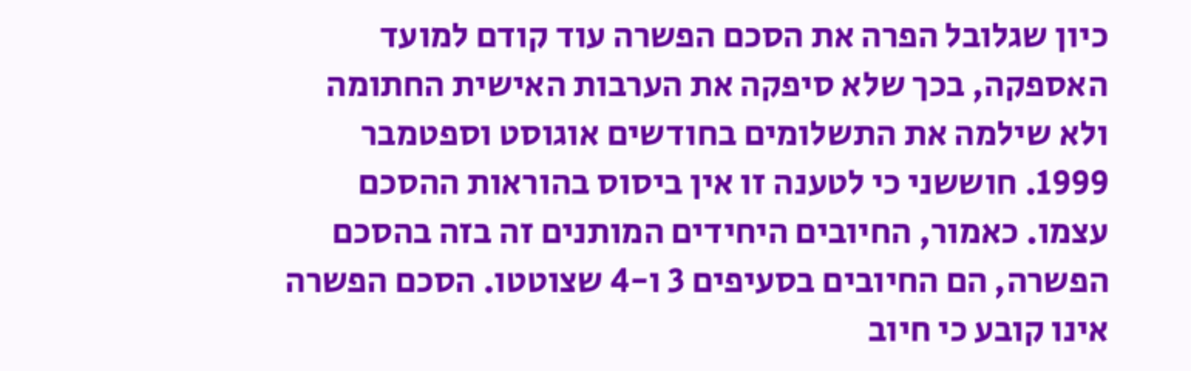כיון שגלובל הפרה את הסכם הפשרה עוד קודם למועד האספקה, בכך שלא סיפקה את הערבות האישית החתומה ולא שילמה את התשלומים בחודשים אוגוסט וספטמבר 1999. חוששני כי לטענה זו אין ביסוס בהוראות ההסכם עצמו. כאמור, החיובים היחידים המותנים זה בזה בהסכם הפשרה, הם החיובים בסעיפים 3 ו-4 שצוטטו. הסכם הפשרה אינו קובע כי חיוב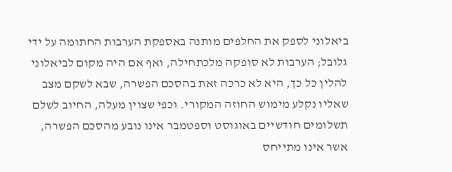ביאלוני לספק את החלפים מותנה באספקת הערבות החתומה על ידי גלובל; הערבות לא סופקה מלכתחילה, ואף אם היה מקום לביאלוני להלין כל כך, היא לא כרכה זאת בהסכם הפשרה, שבא לשקם מצב שאליו נקלע מימוש החוזה המקורי. וכפי שצוין מעלה, החיוב לשלם תשלומים חודשיים באוגוסט וספטמבר אינו נובע מהסכם הפשרה, אשר אינו מתייחס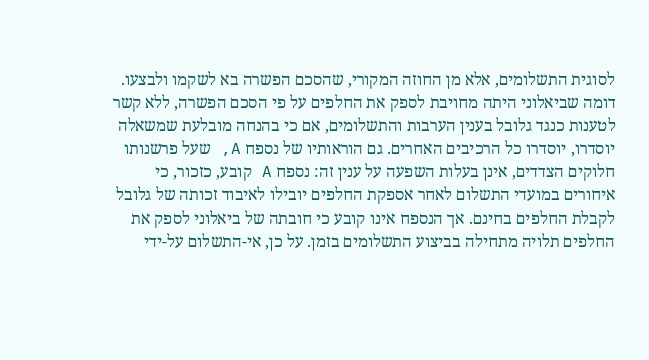לסוגית התשלומים, אלא מן החוזה המקורי, שהסכם הפשרה בא לשקמו ולבצעו. דומה שביאלוני היתה מחויבת לספק את החלפים על פי הסכם הפשרה, ללא קשר לטענות כנגד גלובל בענין הערבות והתשלומים, אם כי בהנחה מובלעת שמשאלה יוסדרו, יוסדרו כל הרכיבים האחרים. גם הוראותיו של נספח A, שעל פרשנותו חלוקים הצדדים, אינן בעלות השפעה על ענין זה: נספח A קובע, כזכור, כי איחורים במועדי התשלום לאחר אספקת החלפים יובילו לאיבוד זכותה של גלובל לקבלת החלפים בחינם. אך הנספח אינו קובע כי חובתה של ביאלוני לספק את החלפים תלויה מתחילה בביצוע התשלומים בזמן. על כן, אי-התשלום על-ידי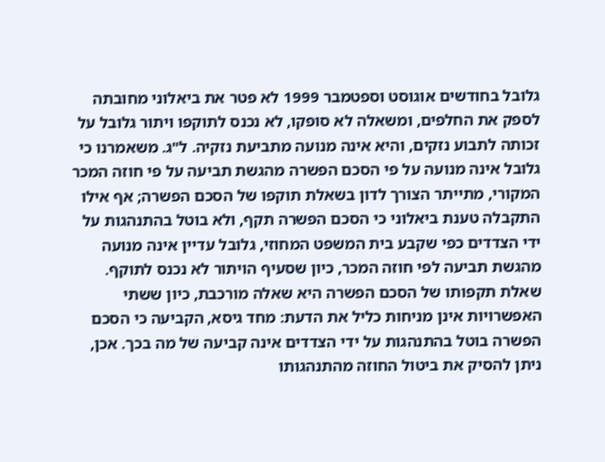גלובל בחודשים אוגוסט וספטמבר 1999 לא פטר את ביאלוני מחובתה לספק את החלפים, ומשאלה לא סופקו, לא נכנס לתוקפו ויתור גלובל על זכותה לתבוע נזקים, והיא אינה מנועה מתביעת נזקיה. ל"ג. משאמרנו כי גלובל אינה מנועה על פי הסכם הפשרה מהגשת תביעה על פי חוזה המכר המקורי, מתייתר הצורך לדון בשאלת תוקפו של הסכם הפשרה; אף אילו התקבלה טענת ביאלוני כי הסכם הפשרה תקף, ולא בוטל בהתנהגות על ידי הצדדים כפי שקבע בית המשפט המחוזי, גלובל עדיין אינה מנועה מהגשת תביעה לפי חוזה המכר, כיון שסעיף הויתור לא נכנס לתוקף. שאלת תקפותו של הסכם הפשרה היא שאלה מורכבת, כיון ששתי האפשרויות אינן מניחות כליל את הדעת: מחד גיסא, הקביעה כי הסכם הפשרה בוטל בהתנהגות על ידי הצדדים אינה קביעה של מה בכך. אכן, ניתן להסיק את ביטול החוזה מהתנהגותו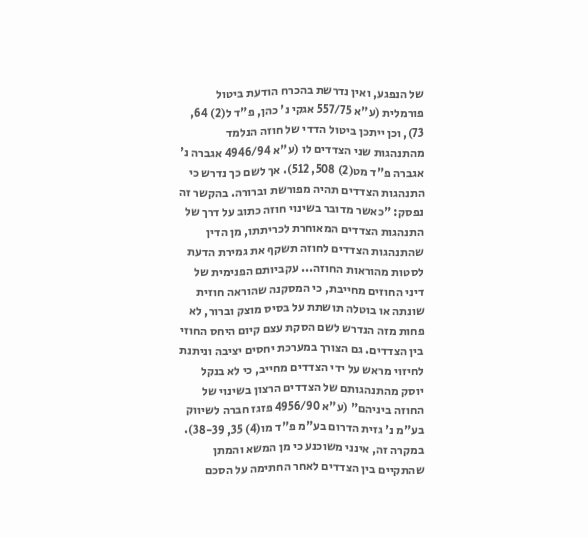של הנפגע, ואין נדרשת בהכרח הודעת ביטול פורמלית (ע"א 557/75 אגקי נ' כהן, פ"ד ל(2) 64, 73), וכן ייתכן ביטול הדדי של חוזה הנלמד מהתנהגות שני הצדדים לו (ע"א 4946/94 אגברה נ' אגברה פ"ד מט(2) 508, 512). אך לשם כך נדרש כי התנהגות הצדדים תהיה מפורשת וברורה. בהקשר זה נפסק: "כאשר מדובר בשינוי חוזה כתוב על דרך של התנהגות הצדדים המאוחרת לכריתתו, מן הדין שהתנהגות הצדדים לחוזה תשקף את גמירת הדעת לסטות מהוראות החוזה... עקביותם הפנימית של דיני החוזים מחייבת, כי המסקנה שהוראה חוזית שונתה או בוטלה תושתת על בסיס מוצק וברור, לא פחות מזה הנדרש לשם הסקת עצם קיום היחס החוזי בין הצדדים. גם הצורך במערכת יחסים יציבה וניתנת לחיזוי מראש על ידי הצדדים מחייב, כי לא בנקל יוסק מהתנהגותם של הצדדים הרצון בשינוי של החוזה ביניהם" (ע"א 4956/90 פזגז חברה לשיווק בע"מ נ' גזית הדרום בע"מ פ"ד מו(4) 35, 38-39). במקרה זה, אינני משוכנע כי מן המשא והמתן שהתקיים בין הצדדים לאחר החתימה על הסכם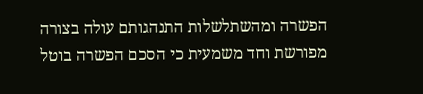הפשרה ומהשתלשלות התנהגותם עולה בצורה מפורשת וחד משמעית כי הסכם הפשרה בוטל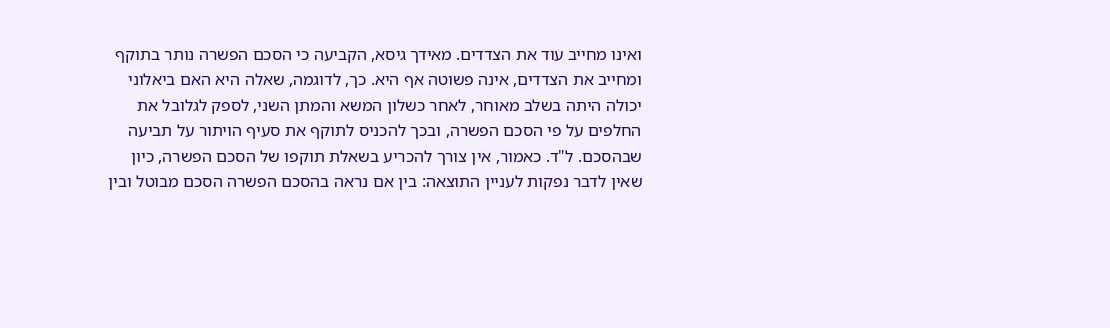ואינו מחייב עוד את הצדדים. מאידך גיסא, הקביעה כי הסכם הפשרה נותר בתוקף ומחייב את הצדדים, אינה פשוטה אף היא. כך, לדוגמה, שאלה היא האם ביאלוני יכולה היתה בשלב מאוחר, לאחר כשלון המשא והמתן השני, לספק לגלובל את החלפים על פי הסכם הפשרה, ובכך להכניס לתוקף את סעיף הויתור על תביעה שבהסכם. ל"ד. כאמור, אין צורך להכריע בשאלת תוקפו של הסכם הפשרה, כיון שאין לדבר נפקות לעניין התוצאה: בין אם נראה בהסכם הפשרה הסכם מבוטל ובין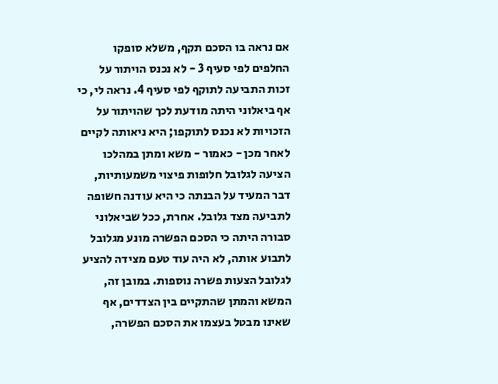אם נראה בו הסכם תקף, משלא סופקו החלפים לפי סעיף 3 - לא נכנס הויתור על זכות התביעה לתוקף לפי סעיף 4. נראה לי, כי אף ביאלוני היתה מודעת לכך שהויתור על הזכויות לא נכנס לתוקפו; היא ניאותה לקיים לאחר מכן - כאמור - משא ומתן במהלכו הציעה לגלובל חלופות פיצוי משמעותיות, דבר המעיד על הבנתה כי היא עודנה חשופה לתביעה מצד גלובל. אחרת, ככל שביאלוני סבורה היתה כי הסכם הפשרה מונע מגלובל לתבוע אותה, לא היה עוד טעם מצידה להציע לגלובל הצעות פשרה נוספות. במובן זה, המשא והמתן שהתקיים בין הצדדים, אף שאינו מבטל בעצמו את הסכם הפשרה,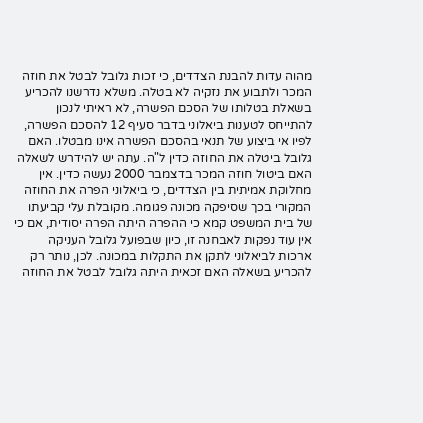מהוה עדות להבנת הצדדים, כי זכות גלובל לבטל את חוזה המכר ולתבוע את נזקיה לא בטלה. משלא נדרשנו להכריע בשאלת בטלותו של הסכם הפשרה, לא ראיתי לנכון להתייחס לטענות ביאלוני בדבר סעיף 12 להסכם הפשרה, לפיו אי ביצוע של תנאי בהסכם הפשרה אינו מבטלו. האם גלובל ביטלה את החוזה כדין ל"ה. עתה יש להידרש לשאלה האם ביטול חוזה המכר בדצמבר 2000 נעשה כדין. אין מחלוקת אמיתית בין הצדדים, כי ביאלוני הפרה את החוזה המקורי בכך שסיפקה מכונה פגומה. מקובלת עלי קביעתו של בית המשפט קמא כי ההפרה היתה הפרה יסודית, אם כי אין עוד נפקות לאבחנה זו, כיון שבפועל גלובל העניקה ארכות לביאלוני לתקן את התקלות במכונה. לכן, נותר רק להכריע בשאלה האם זכאית היתה גלובל לבטל את החוזה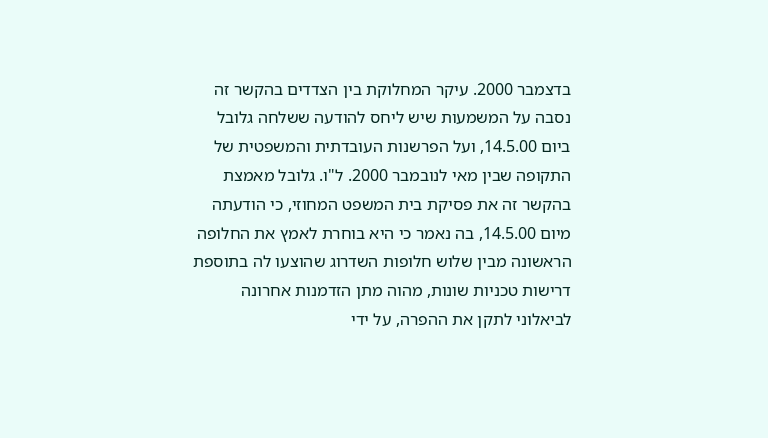בדצמבר 2000. עיקר המחלוקת בין הצדדים בהקשר זה נסבה על המשמעות שיש ליחס להודעה ששלחה גלובל ביום 14.5.00, ועל הפרשנות העובדתית והמשפטית של התקופה שבין מאי לנובמבר 2000. ל"ו. גלובל מאמצת בהקשר זה את פסיקת בית המשפט המחוזי, כי הודעתה מיום 14.5.00, בה נאמר כי היא בוחרת לאמץ את החלופה הראשונה מבין שלוש חלופות השדרוג שהוצעו לה בתוספת דרישות טכניות שונות, מהוה מתן הזדמנות אחרונה לביאלוני לתקן את ההפרה, על ידי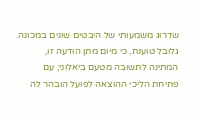שדרוג משמעותי של היבטים שונים במכונה. גלובל טוענת, כי מיום מתן הודעה זו, המתינה לתשובה מטעם ביאלוני; עם פתיחת הליכי ההוצאה לפועל הובהר לה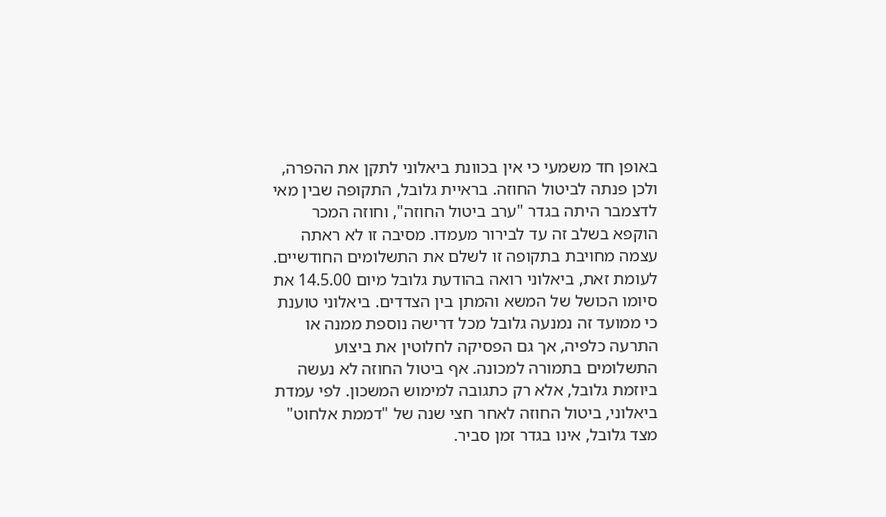באופן חד משמעי כי אין בכוונת ביאלוני לתקן את ההפרה, ולכן פנתה לביטול החוזה. בראיית גלובל, התקופה שבין מאי לדצמבר היתה בגדר "ערב ביטול החוזה", וחוזה המכר הוקפא בשלב זה עד לבירור מעמדו. מסיבה זו לא ראתה עצמה מחויבת בתקופה זו לשלם את התשלומים החודשיים. לעומת זאת, ביאלוני רואה בהודעת גלובל מיום 14.5.00 את סיומו הכושל של המשא והמתן בין הצדדים. ביאלוני טוענת כי ממועד זה נמנעה גלובל מכל דרישה נוספת ממנה או התרעה כלפיה, אך גם הפסיקה לחלוטין את ביצוע התשלומים בתמורה למכונה. אף ביטול החוזה לא נעשה ביוזמת גלובל, אלא רק כתגובה למימוש המשכון. לפי עמדת ביאלוני, ביטול החוזה לאחר חצי שנה של "דממת אלחוט" מצד גלובל, אינו בגדר זמן סביר.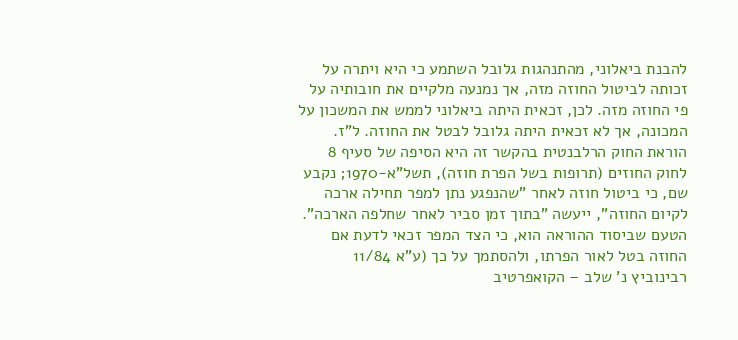להבנת ביאלוני, מהתנהגות גלובל השתמע כי היא ויתרה על זכותה לביטול החוזה מזה, אך נמנעה מלקיים את חובותיה על פי החוזה מזה. לכן, זכאית היתה ביאלוני לממש את המשכון על המכונה, אך לא זכאית היתה גלובל לבטל את החוזה. ל"ז. הוראת החוק הרלבנטית בהקשר זה היא הסיפה של סעיף 8 לחוק החוזים (תרופות בשל הפרת חוזה), תשל"א-1970; נקבע שם, כי ביטול חוזה לאחר "שהנפגע נתן למפר תחילה ארכה לקיום החוזה", ייעשה "בתוך זמן סביר לאחר שחלפה הארכה". הטעם שביסוד ההוראה הוא, כי הצד המפר זכאי לדעת אם החוזה בטל לאור הפרתו, ולהסתמך על כך (ע"א 11/84 רבינוביץ נ' שלב – הקואפרטיב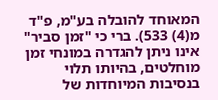המאוחד להובלה בע"מ, פ"ד מ(4) 533). ברי כי "זמן סביר" אינו ניתן להגדרה במונחי זמן מוחלטים, בהיותו תלוי בנסיבות המיוחדות של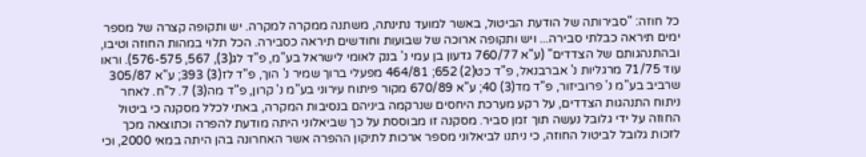כל חוזה: "סבירותה של הודעת הביטול, באשר למועד נתינתה, משתנה ממקרה למקרה. יש ותקופה קצרה של מספר ימים תיראה כבלתי סבירה... ויש ותקופה ארוכה של שבועות וחודשים תיראה כסבירה. הכל תלוי במהות החוזה וטיבו, ובהתנהגותם של הצדדים" (ע"א 760/77 גדעון בן עמי נ' בנק לאומי לישראל בע"מ, פ"ד לג(3), 567, 576-575). וראו עוד 71/75 מרגליות נ' אברבנאל, פ"ד כט(2) 652; 464/81 מפעלי ברוך שמיר נ' הוך, פ"ד לז(3) 393; ע"א 305/87 שרביב בע"מ נ' פרוביזור, פ"ד מד(3) 40; ע"א 670/89 מקור פיתוח עירוני בע"מ נ' קרון, פ"ד מה(3) 7. ל"ח. לאחר ניתוח התנהגות הצדדים, על רקע מערכת היחסים שנרקמה ביניהם בנסיבות המקרה, באתי לכלל מסקנה כי ביטול החוזה על ידי גלובל נעשה תוך זמן סביר. מסקנה זו מבוססת על כך שביאלוני היתה מודעת להפרה וכתוצאה מכך לזכות גלובל לביטול החוזה, כי ניתנו לביאלוני מספר ארכות לתיקון ההפרה אשר האחרונה בהן היתה במאי 2000, וכי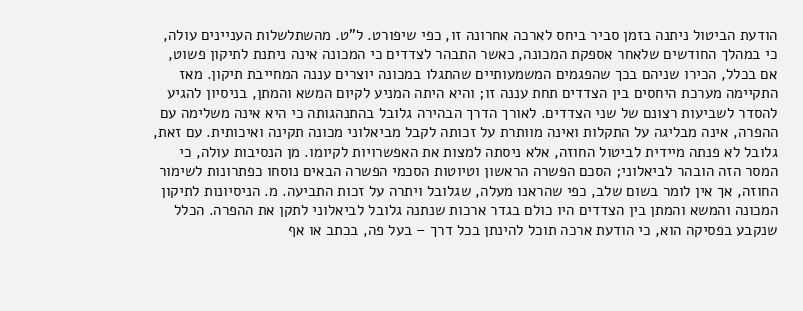הודעת הביטול ניתנה בזמן סביר ביחס לארכה אחרונה זו, כפי שיפורט. ל"ט. מהשתלשלות העניינים עולה, כי במהלך החודשים שלאחר אספקת המכונה, כאשר התבהר לצדדים כי המכונה אינה ניתנת לתיקון פשוט, אם בכלל, הכירו שניהם בכך שהפגמים המשמעותיים שהתגלו במכונה יוצרים עננה המחייבת תיקון. מאז התקיימה מערכת היחסים בין הצדדים תחת עננה זו; והיא היתה המניע לקיום המשא והמתן, בניסיון להגיע להסדר לשביעות רצונם של שני הצדדים. לאורך הדרך הבהירה גלובל בהתנהגותה כי היא אינה משלימה עם ההפרה, אינה מבליגה על התקלות ואינה מוותרת על זכותה לקבל מביאלוני מכונה תקינה ואיכותית. עם זאת, גלובל לא פנתה מיידית לביטול החוזה, אלא ניסתה למצות את האפשרויות לקיומו. מן הנסיבות עולה, כי המסר הזה הובהר לביאלוני; הסכם הפשרה הראשון וטיוטות הסכמי הפשרה הבאים נוסחו כפתרונות לשימור החוזה, אך אין לומר בשום שלב, כפי שהראנו מעלה, שגלובל ויתרה על זכות התביעה. מ. הניסיונות לתיקון המכונה והמשא והמתן בין הצדדים היו כולם בגדר ארכות שנתנה גלובל לביאלוני לתקן את ההפרה. הכלל שנקבע בפסיקה הוא, כי הודעת ארכה תוכל להינתן בכל דרך – בעל פה, בכתב או אף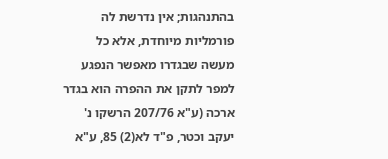בהתנהגות; אין נדרשת לה פורמליות מיוחדת, אלא כל מעשה שבגדרו מאפשר הנפגע למפר לתקן את ההפרה הוא בגדר ארכה (ע"א 207/76 הרשקו נ' יעקב וכטר, פ"ד לא(2) 85, ע"א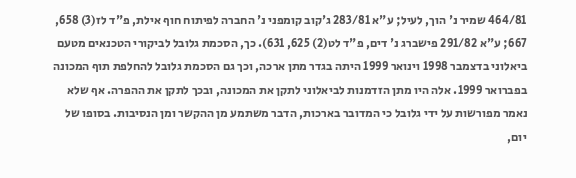464/81 שמיר נ' הוך, לעיל; ע"א 283/81 ג'קוב קומפני נ' החברה לפיתוח חוף אילת, פ"ד לז(3) 658, 667; ע"א 291/82 פישברג נ' דים, פ"ד לט(2) 625, 631). כך, הסכמת גלובל לביקורי הטכנאים מטעם ביאלוני בדצמבר 1998 וינואר 1999 היתה בגדר מתן ארכה, וכך גם הסכמת גלובל להחלפת תוף המכונה בפברואר 1999. אלה היו מתן הזדמנות לביאלוני לתקן את המכונה, ובכך לתקן את ההפרה. אף שלא נאמר מפורשות על ידי גלובל כי המדובר בארכות, הדבר משתמע מן ההקשר ומן הנסיבות. בסופו של יום,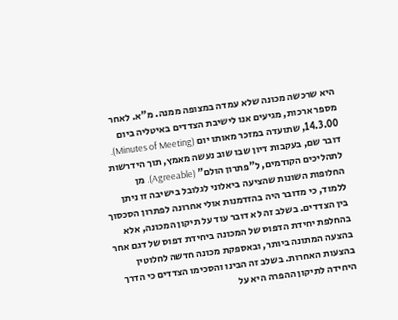היא שרכשה מכונה שלא עמדה במצופה ממנה. מ"א. לאחר מספר ארכות, מגיעים אנו לישיבת הצדדים באיטליה ביום 14.3.00, שתועדה במזכר מאותו יום (Minutes of Meeting). דובר שם, בעקבות דיון שבו שוב נעשה מאמץ, תוך הידרשות לתהליכים הקודמים, ל"פתרון הולם" (Agreeable). מן החלופות השונות שהציעה ביאלוני לגלובל בישיבה זו ניתן ללמוד, כי מדובר היה בהזדמנות אולי אחרונה לפתרון הסכסוך בין הצדדים. בשלב זה לא דובר עוד על תיקון המכונה, אלא בהחלפת יחידת הדפוס של המכונה ביחידת דפוס של דגם אחר בהצעה המתונה ביותר, ובאספקת מכונה חדשה לחלוטין בהצעות האחרות. בשלב זה הבינו והסכימו הצדדים כי הדרך היחידה לתיקון ההפרה היא על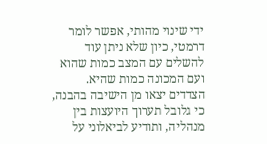ידי שינוי מהותי, אפשר לומר דרמטי, כיון שלא ניתן עוד להשלים עם המצב כמות שהוא ועם המכונה כמות שהיא. הצדדים יצאו מן הישיבה בהבנה, כי גלובל תערוך היועצות בין מנהליה, ותודיע לביאלוני על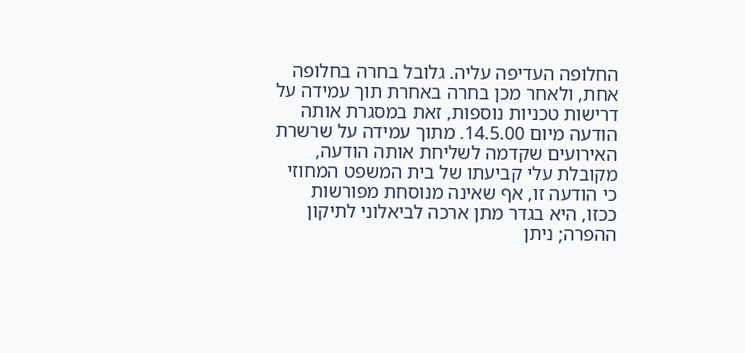החלופה העדיפה עליה. גלובל בחרה בחלופה אחת, ולאחר מכן בחרה באחרת תוך עמידה על דרישות טכניות נוספות, זאת במסגרת אותה הודעה מיום 14.5.00. מתוך עמידה על שרשרת האירועים שקדמה לשליחת אותה הודעה, מקובלת עלי קביעתו של בית המשפט המחוזי כי הודעה זו, אף שאינה מנוסחת מפורשות ככזו, היא בגדר מתן ארכה לביאלוני לתיקון ההפרה; ניתן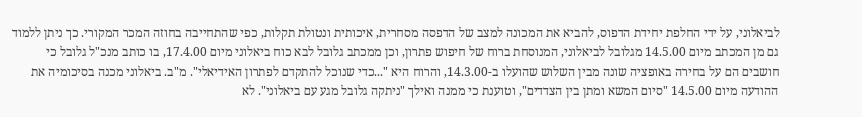לביאלוני, על ידי החלפת יחידת הדפוס, להביא את המכונה למצב של הדפסה מסחרית, איכותית ונטולת תקלות, כפי שהתחייבה בחוזה המכר המקורי. כך ניתן ללמוד גם מן המכתב מיום 14.5.00 מגלובל לביאלוני, המנוסחת ברוח של חיפוש פתרון, וכן ממכתב גלובל לבא כוח ביאלוני מיום 17.4.00, בו כותב מנכ"ל גלובל כי חושבים הם על בחירה באופציה שונה מבין השלוש שהועלו ב-14.3.00, והרוח היא "...כדי שנוכל להתקדם לפתרון האידיאלי". מ"ב. ביאלוני מכנה בסיכומיה את ההודעה מיום 14.5.00 "סיום המשא ומתן בין הצדדים", וטוענת כי ממנה ואילך "ניתקה גלובל מגע עם ביאלוני". לא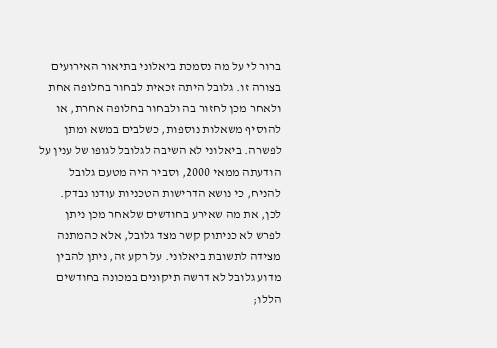ברור לי על מה נסמכת ביאלוני בתיאור האירועים בצורה זו. גלובל היתה זכאית לבחור בחלופה אחת ולאחר מכן לחזור בה ולבחור בחלופה אחרת, או להוסיף משאלות נוספות, כשלבים במשא ומתן לפשרה. ביאלוני לא השיבה לגלובל לגופו של ענין על הודעתה ממאי 2000, וסביר היה מטעם גלובל להניח, כי נושא הדרישות הטכניות עודנו נבדק. לכן, את מה שאירע בחודשים שלאחר מכן ניתן לפרש לא כניתוק קשר מצד גלובל, אלא כהמתנה מצידה לתשובת ביאלוני. על רקע זה, ניתן להבין מדוע גלובל לא דרשה תיקונים במכונה בחודשים הללו;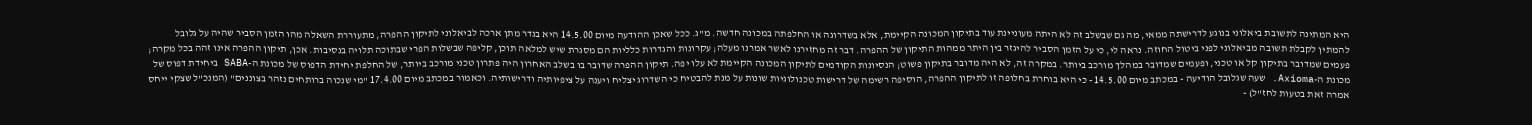היא המתינה לתשובת ביאלוני בנוגע לדרישתה ממאי, מה גם שבשלב זה לא היתה מעוניינת עוד בתיקון המכונה הקיימת, אלא בשדרוגה או החלפתה במכונה חדשה. מ"ג. ככל שאכן ההודעה מיום 14.5.00 היא בגדר מתן ארכה לביאלוני לתיקון ההפרה, מתעוררת השאלה מהו הזמן הסביר שהיה על גלובל להמתין לקבלת תשובה מביאלוני לפני ביטול החוזה. נראה לי, כי על הזמן הסביר להיגזר בין היתר ממהות התיקון של ההפרה. דבר זה מחזירנו לאשר אמרנו מעלה; עקרונות והגדרות כלליות הם מסגרת שיש למלאה תוכן, קליפה שבשלות הפרי שבתוכה תלויה בנסיבות. אכן, תיקון ההפרה אינו זהה בכל מקרה; פעמים שמדובר בתיקון קל או טכני, ופעמים שמדובר במהלך מורכב ביותר. במקרה זה, לא היה מדובר בתיקון פשוט; הנסיונות הקודמים לתיקון המכונה הקיימת לא עלו יפה. תיקון ההפרה שדובר בו בשלב האחרון היה פתרון טכני מורכב ביותר, של החלפת יחידת הדפוס של מכונת ה-SABA ביחידת דפוס של מכונת ה-Axioma. שעה שגלובל הודיעה - במכתב מיום 14.5.00 - כי היא בוחרת בחלופה זו לתיקון ההפרה, הוסיפה רשימה של דרישות טכנולוגיות שונות על מנת להבטיח כי השדרוג יצליח ויענה על ציפיותיה ודרישותיה. וכאמור במכתב מיום 17.4.00 "מי שנכוה ברותחים נזהר בצוננים" (המנכ"ל שצקי ייחס אמרה זאת בטעות לחז"ל) -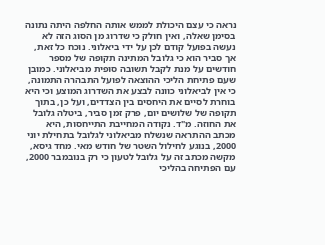נראה כי עצם היכולת לממש אותה החלפה היתה נתונה בסימן שאלה, ואין חולק כי שדרוג מן הסוג הזה לא נעשה בפועל קודם לכן על ידי ביאלוני. נוכח כל זאת, אך סביר הוא כי גלובל המתינה תקופה של מספר חודשים על מנת לקבל תשובה סופית מביאלוני. כמובן שעם פתיחת הליכי ההוצאה לפועל התבהרה התמונה, כי אין לביאלוני כוונה לבצע את השדרוג המוצע וכי היא בוחרת לסיים את היחסים בין הצדדים, ועל כן, בתוך תקופה של שלושים יום, פרק זמן סביר, ביטלה גלובל את החוזה. מ"ד. נקודה המחייבת התייחסות, היא מכתב ההתראה שנשלח מביאלוני לגלובל בתחילת יוני 2000, בנוגע לחילול השטר של חודש מאי. מחד גיסא, מקשה מכתב זה על גלובל לטעון כי רק בנובמבר 2000, עם הפתיחה בהליכי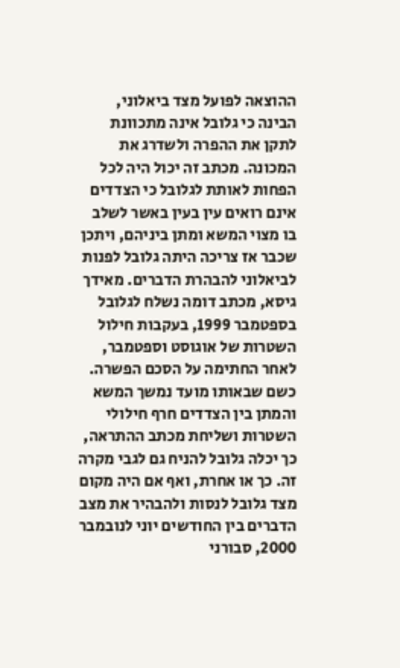ההוצאה לפועל מצד ביאלוני, הבינה כי גלובל אינה מתכוונת לתקן את ההפרה ולשדרג את המכונה. מכתב זה יכול היה לכל הפחות לאותת לגלובל כי הצדדים אינם רואים עין בעין באשר לשלב בו מצוי המשא ומתן ביניהם, ויתכן שכבר אז צריכה היתה גלובל לפנות לביאלוני להבהרת הדברים. מאידך גיסא, מכתב דומה נשלח לגלובל בספטמבר 1999, בעקבות חילול השטרות של אוגוסט וספטמבר, לאחר החתימה על הסכם הפשרה. כשם שבאותו מועד נמשך המשא והמתן בין הצדדים חרף חילולי השטרות ושליחת מכתב ההתראה, כך יכלה גלובל להניח גם לגבי מקרה זה. כך או אחרת, ואף אם היה מקום מצד גלובל לנסות ולהבהיר את מצב הדברים בין החודשים יוני לנובמבר 2000, סבורני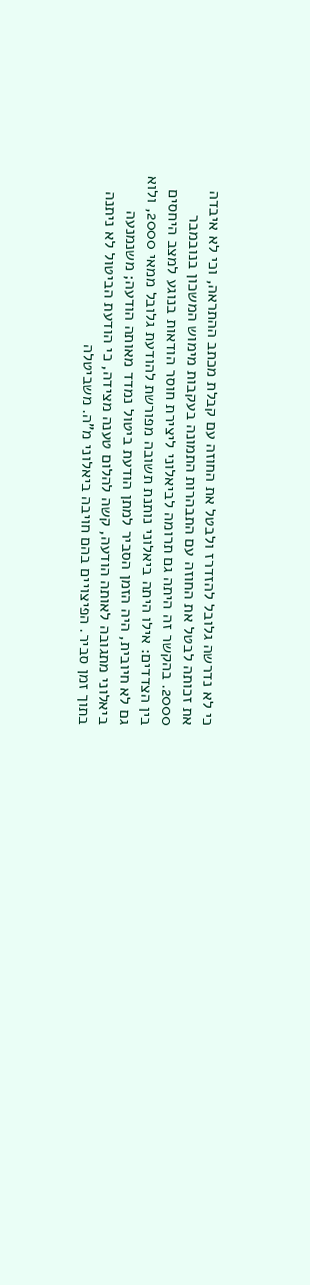כי לא נדרשה גלובל להזדרז ולבטל את החוזה עם קבלת מכתב ההתראה, וכי לא איבדה את זכותה לבטל את החוזה עם התבהרות התמונה בעקבות מימוש המשכון בנובמבר 2000. בהקשר זה היתה גם תרומה לביאלוני ליצירת חוסר הודאות בנוגע למצב היחסים בין הצדדים: אילו היתה ביאלוני נותנת תשובה מפורשת להודעת גלובל ממאי 2000, ולוא גם לא חיובית, היה הזמן הסביר למתן הודעת ביטול נמדד מאותה הודעה; משנמנעה ביאלוני מתגובה לאותה הודעה, קשה להלום טענה מצידה, כי הודעת הביטול לא ניתנה בתוך זמן סביר. הפיצויים בהם חויבה ביאלוני מ"ה. משביטלה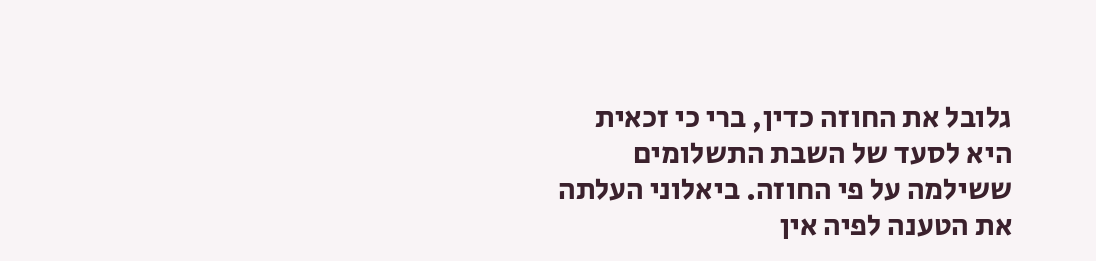גלובל את החוזה כדין, ברי כי זכאית היא לסעד של השבת התשלומים ששילמה על פי החוזה. ביאלוני העלתה את הטענה לפיה אין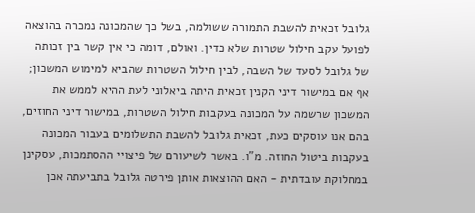גלובל זכאית להשבת התמורה ששולמה, בשל כך שהמכונה נמכרה בהוצאה לפועל עקב חילול שטרות שלא כדין. ואולם, דומה כי אין קשר בין זכותה של גלובל לסעד של השבה, לבין חילול השטרות שהביא למימוש המשכון; אף אם במישור דיני הקנין זכאית היתה ביאלוני לעת ההיא לממש את המשכון שרשמה על המכונה בעקבות חילול השטרות, במישור דיני החוזים, בהם אנו עוסקים כעת, זכאית גלובל להשבת התשלומים בעבור המכונה בעקבות ביטול החוזה. מ"ו. באשר לשיעורם של פיצויי ההסתמכות, עסקינן במחלוקת עובדתית - האם ההוצאות אותן פירטה גלובל בתביעתה אכן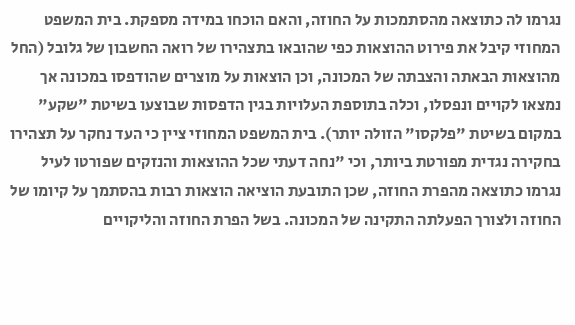נגרמו לה כתוצאה מהסתמכות על החוזה, והאם הוכחו במידה מספקת. בית המשפט המחוזי קיבל את פירוט ההוצאות כפי שהובאו בתצהירו של רואה החשבון של גלובל (החל מהוצאות הבאתה והצבתה של המכונה, וכן הוצאות על מוצרים שהודפסו במכונה אך נמצאו לקויים ונפסלו, וכלה בתוספת העלויות בגין הדפסות שבוצעו בשיטת "שקע" במקום בשיטת "פלקסו" הזולה יותר). בית המשפט המחוזי ציין כי העד נחקר על תצהירו בחקירה נגדית מפורטת ביותר, וכי "נחה דעתי שכל ההוצאות והנזקים שפורטו לעיל נגרמו כתוצאה מהפרת החוזה, שכן התובעת הוציאה הוצאות רבות בהסתמך על קיומו של החוזה ולצורך הפעלתה התקינה של המכונה. בשל הפרת החוזה והליקויים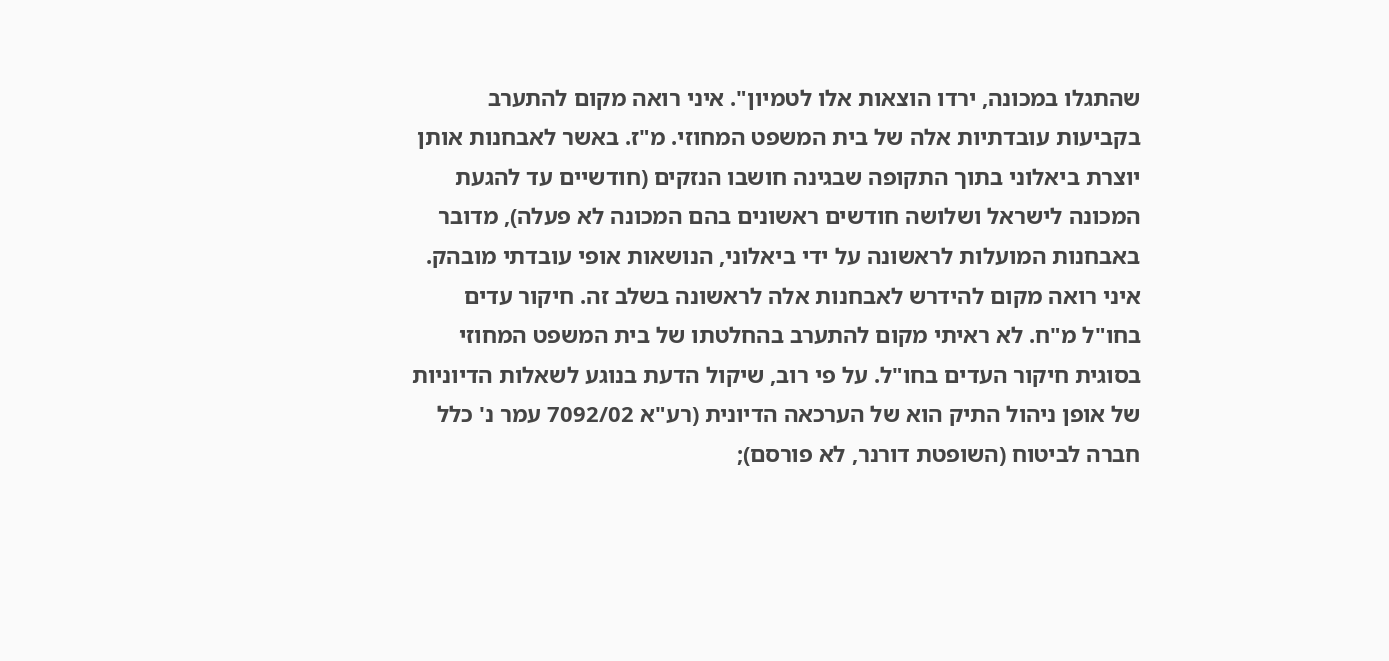שהתגלו במכונה, ירדו הוצאות אלו לטמיון". איני רואה מקום להתערב בקביעות עובדתיות אלה של בית המשפט המחוזי. מ"ז. באשר לאבחנות אותן יוצרת ביאלוני בתוך התקופה שבגינה חושבו הנזקים (חודשיים עד להגעת המכונה לישראל ושלושה חודשים ראשונים בהם המכונה לא פעלה), מדובר באבחנות המועלות לראשונה על ידי ביאלוני, הנושאות אופי עובדתי מובהק. איני רואה מקום להידרש לאבחנות אלה לראשונה בשלב זה. חיקור עדים בחו"ל מ"ח. לא ראיתי מקום להתערב בהחלטתו של בית המשפט המחוזי בסוגית חיקור העדים בחו"ל. על פי רוב, שיקול הדעת בנוגע לשאלות הדיוניות של אופן ניהול התיק הוא של הערכאה הדיונית (רע"א 7092/02 עמר נ' כלל חברה לביטוח (השופטת דורנר, לא פורסם);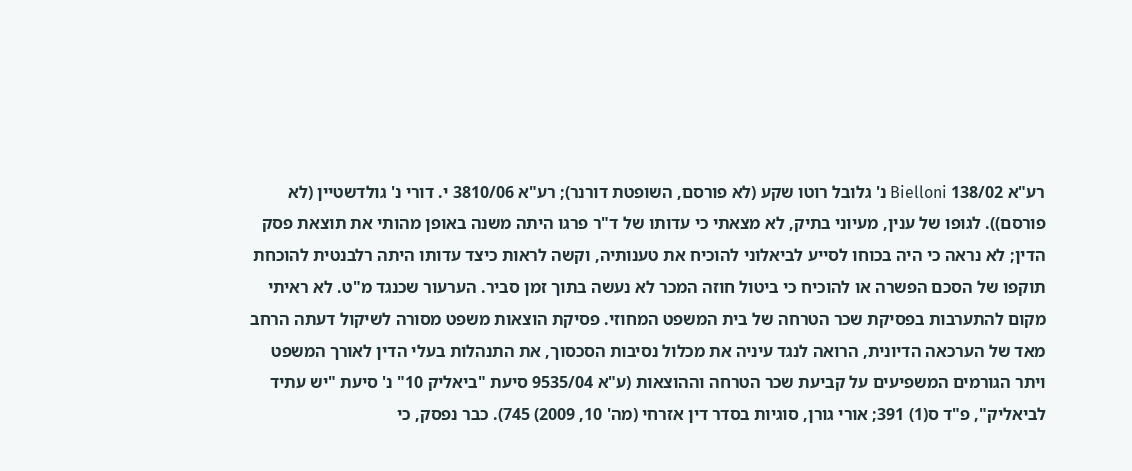רע"א 138/02 Bielloni נ' גלובל רוטו שקע (לא פורסם, השופטת דורנר); רע"א 3810/06 י. דורי נ' גולדשטיין (לא פורסם)). לגופו של ענין, מעיוני בתיק, לא מצאתי כי עדותו של ד"ר פרגו היתה משנה באופן מהותי את תוצאת פסק הדין; לא נראה כי היה בכוחו לסייע לביאלוני להוכיח את טענותיה, וקשה לראות כיצד עדותו היתה רלבנטית להוכחת תוקפו של הסכם הפשרה או להוכיח כי ביטול חוזה המכר לא נעשה בתוך זמן סביר. הערעור שכנגד מ"ט. לא ראיתי מקום להתערבות בפסיקת שכר הטרחה של בית המשפט המחוזי. פסיקת הוצאות משפט מסורה לשיקול דעתה הרחב מאד של הערכאה הדיונית, הרואה לנגד עיניה את מכלול נסיבות הסכסוך, את התנהלות בעלי הדין לאורך המשפט ויתר הגורמים המשפיעים על קביעת שכר הטרחה וההוצאות (ע"א 9535/04 סיעת "ביאליק 10" נ' סיעת "יש עתיד לביאליק", פ"ד ס(1) 391; אורי גורן, סוגיות בסדר דין אזרחי (מה' 10, 2009) 745). כבר נפסק, כי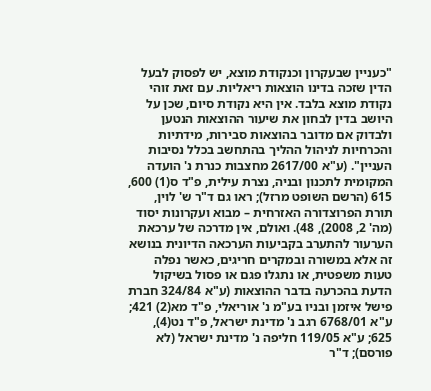"כעניין שבעקרון וכנקודת מוצא, יש לפסוק לבעל הדין שזכה בדינו הוצאות ריאליות. עם זאת זוהי נקודת מוצא בלבד. אין היא נקודת סיום, שכן על היושב בדין לבחון את שיעור ההוצאות הנטען ולבדוק אם מדובר בהוצאות סבירות, מידתיות והכרחיות לניהול ההליך בהתחשב בכלל נסיבות העניין". (ע"א 2617/00 מחצבות כנרת נ' הועדה המקומית לתכנון ובניה, נצרת עילית, פ"ד ס(1) 600, 615 (הרשם השופט מרזל); ראו גם ד"ר ש' לוין, תורת הפרוצדורה האזרחית – מבוא ועקרונות יסוד (מה' 2, 2008), 48). ואולם, אין מדרכה של ערכאת הערעור להתערב בקביעות הערכאה הדיונית בנושא זה אלא במשורה ובמקרים חריגים, כאשר נפלה טעות משפטית, או נתגלו פגם או פסול בשיקול הדעת בהכרעה בדבר ההוצאות (ע"א 324/84 חברת פישל איזמן ובניו בע"מ נ' אוריאלי, פ"ד מא(2) 421; ע"א 6768/01 רגב נ' מדינת ישראל, פ"ד נט(4), 625; ע"א 119/05 חליפה נ' מדינת ישראל (לא פורסם); ד"ר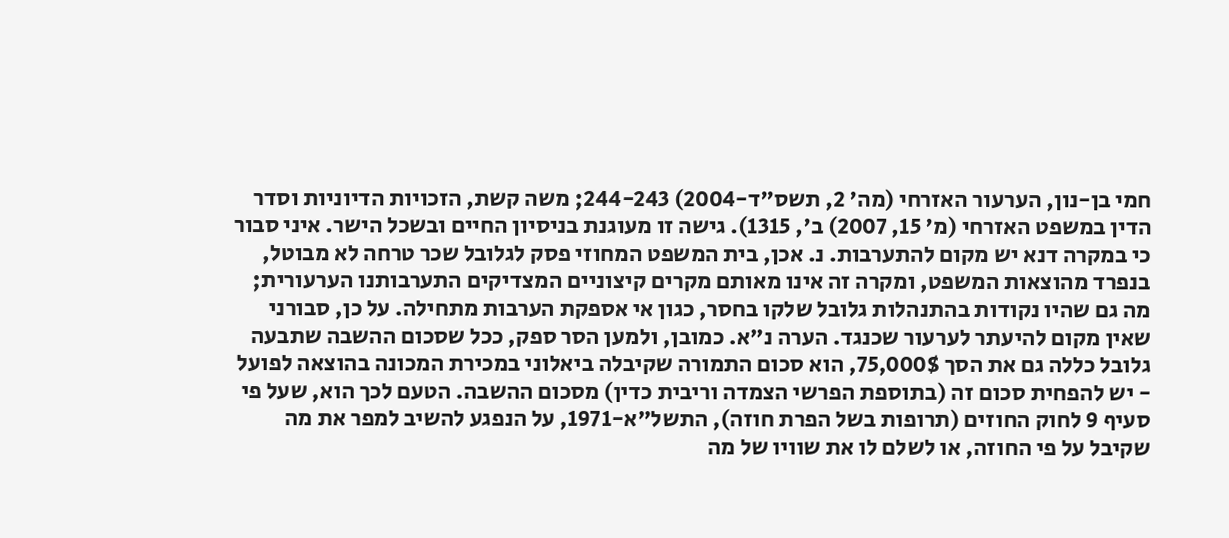חמי בן-נון, הערעור האזרחי (מה' 2, תשס"ד-2004) 244-243; משה קשת, הזכויות הדיוניות וסדר הדין במשפט האזרחי (מ' 15, 2007) ב', 1315). גישה זו מעוגנת בניסיון החיים ובשכל הישר. איני סבור כי במקרה דנא יש מקום להתערבות. נ. אכן, בית המשפט המחוזי פסק לגלובל שכר טרחה לא מבוטל, בנפרד מהוצאות המשפט, ומקרה זה אינו מאותם מקרים קיצוניים המצדיקים התערבותנו הערעורית; מה גם שהיו נקודות בהתנהלות גלובל שלקו בחסר, כגון אי אספקת הערבות מתחילה. על כן, סבורני שאין מקום להיעתר לערעור שכנגד. הערה נ"א. כמובן, ולמען הסר ספק, ככל שסכום ההשבה שתבעה גלובל כללה גם את הסך 75,000$, הוא סכום התמורה שקיבלה ביאלוני במכירת המכונה בהוצאה לפועל - יש להפחית סכום זה (בתוספת הפרשי הצמדה וריבית כדין) מסכום ההשבה. הטעם לכך הוא, שעל פי סעיף 9 לחוק החוזים (תרופות בשל הפרת חוזה), התשל"א-1971, על הנפגע להשיב למפר את מה שקיבל על פי החוזה, או לשלם לו את שוויו של מה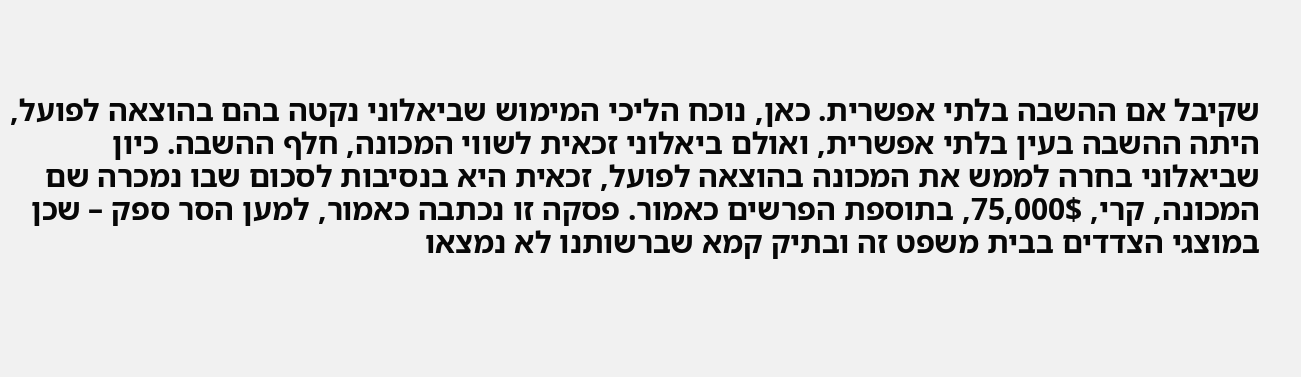שקיבל אם ההשבה בלתי אפשרית. כאן, נוכח הליכי המימוש שביאלוני נקטה בהם בהוצאה לפועל, היתה ההשבה בעין בלתי אפשרית, ואולם ביאלוני זכאית לשווי המכונה, חלף ההשבה. כיון שביאלוני בחרה לממש את המכונה בהוצאה לפועל, זכאית היא בנסיבות לסכום שבו נמכרה שם המכונה, קרי, 75,000$, בתוספת הפרשים כאמור. פסקה זו נכתבה כאמור, למען הסר ספק – שכן במוצגי הצדדים בבית משפט זה ובתיק קמא שברשותנו לא נמצאו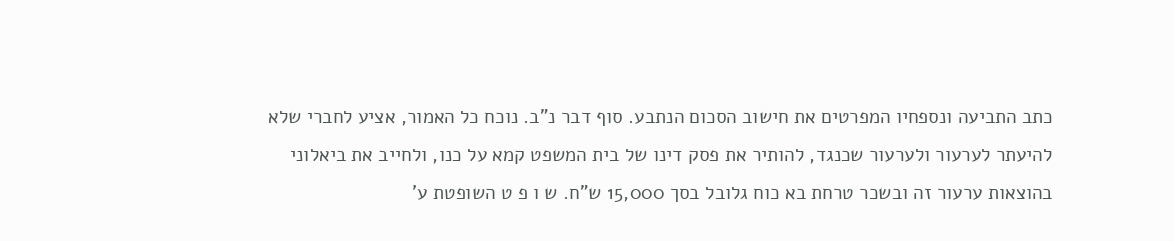כתב התביעה ונספחיו המפרטים את חישוב הסכום הנתבע. סוף דבר נ"ב. נוכח כל האמור, אציע לחברי שלא להיעתר לערעור ולערעור שכנגד, להותיר את פסק דינו של בית המשפט קמא על כנו, ולחייב את ביאלוני בהוצאות ערעור זה ובשכר טרחת בא כוח גלובל בסך 15,000 ש"ח. ש ו פ ט השופטת ע'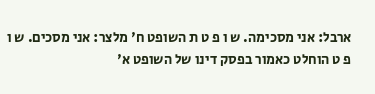ארבל: אני מסכימה. ש ו פ ט ת השופט ח' מלצר: אני מסכים. ש ו פ ט הוחלט כאמור בפסק דינו של השופט א'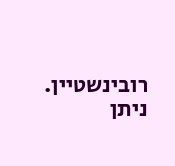רובינשטיין. ניתן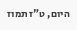היום, ט"ז תמוז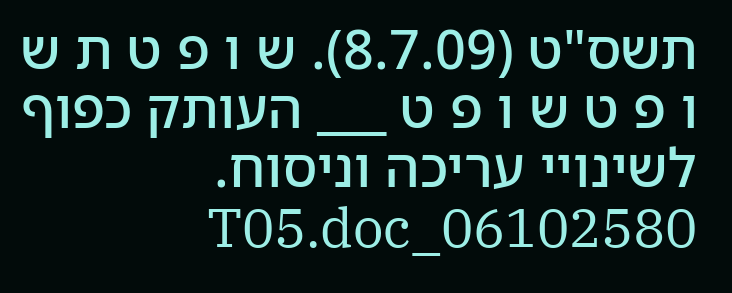תשס"ט (8.7.09). ש ו פ ט ת ש ו פ ט ש ו פ ט ___ העותק כפוף לשינויי עריכה וניסוח. 06102580_T05.doc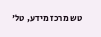טש מרכז מידע, טל'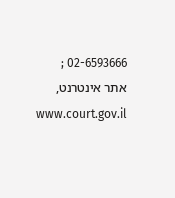02-6593666 ; אתר אינטרנט, www.court.gov.il